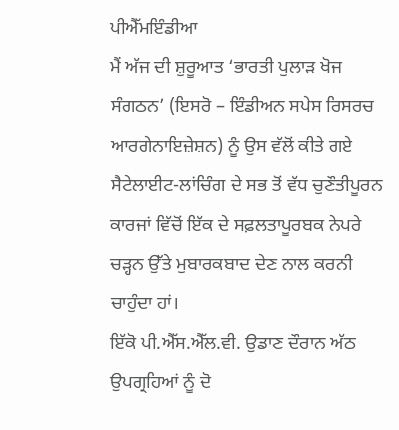ਪੀਐੱਮਇੰਡੀਆ
ਮੈਂ ਅੱਜ ਦੀ ਸ਼ੁਰੂਆਤ ‘ਭਾਰਤੀ ਪੁਲਾੜ ਖੋਜ ਸੰਗਠਨ’ (ਇਸਰੋ – ਇੰਡੀਅਨ ਸਪੇਸ ਰਿਸਰਚ ਆਰਗੇਨਾਇਜ਼ੇਸ਼ਨ) ਨੂੰ ਉਸ ਵੱਲੋਂ ਕੀਤੇ ਗਏ ਸੈਟੇਲਾਈਟ-ਲਾਂਚਿੰਗ ਦੇ ਸਭ ਤੋਂ ਵੱਧ ਚੁਣੌਤੀਪੂਰਨ ਕਾਰਜਾਂ ਵਿੱਚੋਂ ਇੱਕ ਦੇ ਸਫ਼ਲਤਾਪੂਰਬਕ ਨੇਪਰੇ ਚੜ੍ਹਨ ਉੱਤੇ ਮੁਬਾਰਕਬਾਦ ਦੇਣ ਨਾਲ ਕਰਨੀ ਚਾਹੁੰਦਾ ਹਾਂ।
ਇੱਕੋ ਪੀ.ਐੱਸ.ਐੱਲ.ਵੀ. ਉਡਾਣ ਦੌਰਾਨ ਅੱਠ ਉਪਗ੍ਰਹਿਆਂ ਨੂੰ ਦੋ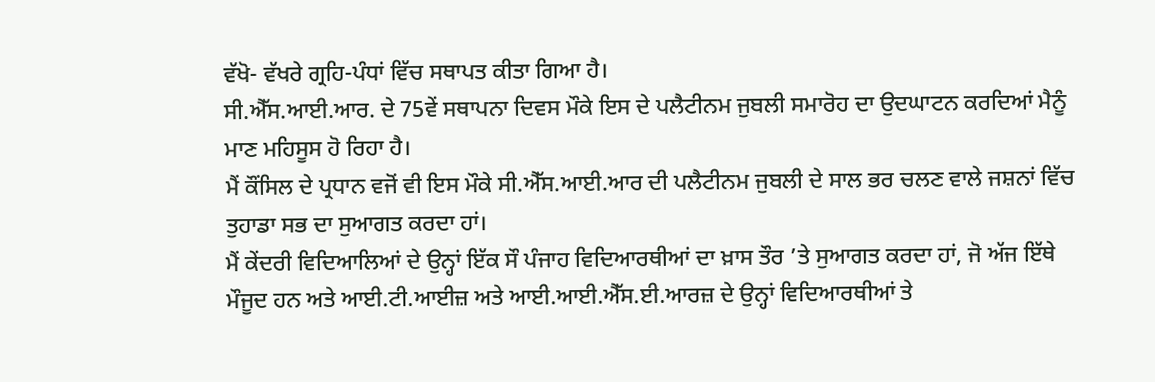ਵੱਖੋ- ਵੱਖਰੇ ਗ੍ਰਹਿ-ਪੰਧਾਂ ਵਿੱਚ ਸਥਾਪਤ ਕੀਤਾ ਗਿਆ ਹੈ।
ਸੀ.ਐੱਸ.ਆਈ.ਆਰ. ਦੇ 75ਵੇਂ ਸਥਾਪਨਾ ਦਿਵਸ ਮੌਕੇ ਇਸ ਦੇ ਪਲੈਟੀਨਮ ਜੁਬਲੀ ਸਮਾਰੋਹ ਦਾ ਉਦਘਾਟਨ ਕਰਦਿਆਂ ਮੈਨੂੰ ਮਾਣ ਮਹਿਸੂਸ ਹੋ ਰਿਹਾ ਹੈ।
ਮੈਂ ਕੌਂਸਿਲ ਦੇ ਪ੍ਰਧਾਨ ਵਜੋਂ ਵੀ ਇਸ ਮੌਕੇ ਸੀ.ਐੱਸ.ਆਈ.ਆਰ ਦੀ ਪਲੈਟੀਨਮ ਜੁਬਲੀ ਦੇ ਸਾਲ ਭਰ ਚਲਣ ਵਾਲੇ ਜਸ਼ਨਾਂ ਵਿੱਚ ਤੁਹਾਡਾ ਸਭ ਦਾ ਸੁਆਗਤ ਕਰਦਾ ਹਾਂ।
ਮੈਂ ਕੇਂਦਰੀ ਵਿਦਿਆਲਿਆਂ ਦੇ ਉਨ੍ਹਾਂ ਇੱਕ ਸੌ ਪੰਜਾਹ ਵਿਦਿਆਰਥੀਆਂ ਦਾ ਖ਼ਾਸ ਤੌਰ ’ਤੇ ਸੁਆਗਤ ਕਰਦਾ ਹਾਂ, ਜੋ ਅੱਜ ਇੱਥੇ ਮੌਜੂਦ ਹਨ ਅਤੇ ਆਈ.ਟੀ.ਆਈਜ਼ ਅਤੇ ਆਈ.ਆਈ.ਐੱਸ.ਈ.ਆਰਜ਼ ਦੇ ਉਨ੍ਹਾਂ ਵਿਦਿਆਰਥੀਆਂ ਤੇ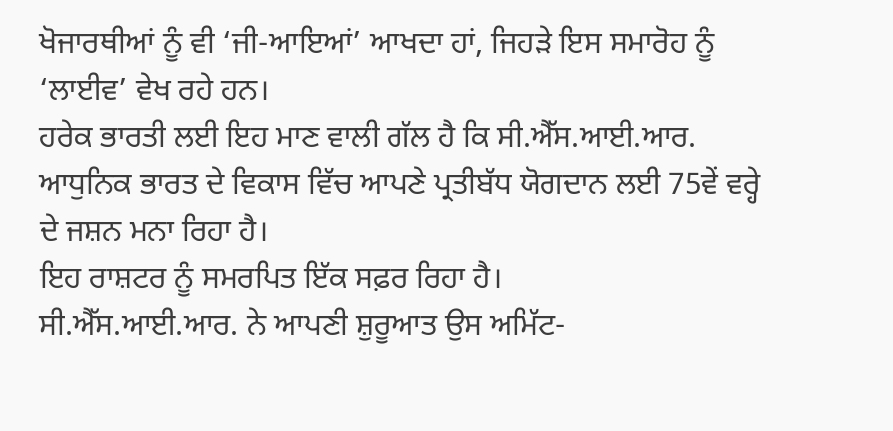ਖੋਜਾਰਥੀਆਂ ਨੂੰ ਵੀ ‘ਜੀ-ਆਇਆਂ’ ਆਖਦਾ ਹਾਂ, ਜਿਹੜੇ ਇਸ ਸਮਾਰੋਹ ਨੂੰ ‘ਲਾਈਵ’ ਵੇਖ ਰਹੇ ਹਨ।
ਹਰੇਕ ਭਾਰਤੀ ਲਈ ਇਹ ਮਾਣ ਵਾਲੀ ਗੱਲ ਹੈ ਕਿ ਸੀ.ਐੱਸ.ਆਈ.ਆਰ. ਆਧੁਨਿਕ ਭਾਰਤ ਦੇ ਵਿਕਾਸ ਵਿੱਚ ਆਪਣੇ ਪ੍ਰਤੀਬੱਧ ਯੋਗਦਾਨ ਲਈ 75ਵੇਂ ਵਰ੍ਹੇ ਦੇ ਜਸ਼ਨ ਮਨਾ ਰਿਹਾ ਹੈ।
ਇਹ ਰਾਸ਼ਟਰ ਨੂੰ ਸਮਰਪਿਤ ਇੱਕ ਸਫ਼ਰ ਰਿਹਾ ਹੈ।
ਸੀ.ਐੱਸ.ਆਈ.ਆਰ. ਨੇ ਆਪਣੀ ਸ਼ੁਰੂਆਤ ਉਸ ਅਮਿੱਟ-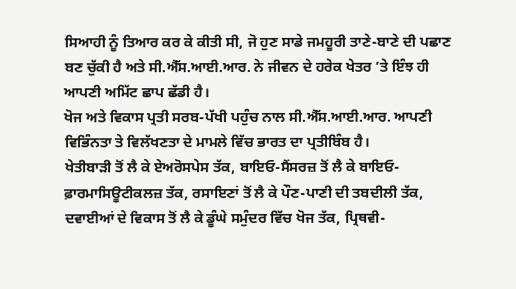ਸਿਆਹੀ ਨੂੰ ਤਿਆਰ ਕਰ ਕੇ ਕੀਤੀ ਸੀ, ਜੋ ਹੁਣ ਸਾਡੇ ਜਮਹੂਰੀ ਤਾਣੇ-ਬਾਣੇ ਦੀ ਪਛਾਣ ਬਣ ਚੁੱਕੀ ਹੈ ਅਤੇ ਸੀ.ਐੱਸ.ਆਈ.ਆਰ. ਨੇ ਜੀਵਨ ਦੇ ਹਰੇਕ ਖੇਤਰ ’ਤੇ ਇੰਝ ਹੀ ਆਪਣੀ ਅਮਿੱਟ ਛਾਪ ਛੱਡੀ ਹੈ।
ਖੋਜ ਅਤੇ ਵਿਕਾਸ ਪ੍ਰਤੀ ਸਰਬ-ਪੱਖੀ ਪਹੁੰਚ ਨਾਲ ਸੀ.ਐੱਸ.ਆਈ.ਆਰ. ਆਪਣੀ ਵਿਭਿੰਨਤਾ ਤੇ ਵਿਲੱਖਣਤਾ ਦੇ ਮਾਮਲੇ ਵਿੱਚ ਭਾਰਤ ਦਾ ਪ੍ਰਤੀਬਿੰਬ ਹੈ।
ਖੇਤੀਬਾੜੀ ਤੋਂ ਲੈ ਕੇ ਏਅਰੋਸਪੇਸ ਤੱਕ, ਬਾਇਓ-ਸੈਂਸਰਜ਼ ਤੋਂ ਲੈ ਕੇ ਬਾਇਓ-ਫ਼ਾਰਮਾਸਿਊਟੀਕਲਜ਼ ਤੱਕ, ਰਸਾਇਣਾਂ ਤੋਂ ਲੈ ਕੇ ਪੌਣ-ਪਾਣੀ ਦੀ ਤਬਦੀਲੀ ਤੱਕ, ਦਵਾਈਆਂ ਦੇ ਵਿਕਾਸ ਤੋਂ ਲੈ ਕੇ ਡੂੰਘੇ ਸਮੁੰਦਰ ਵਿੱਚ ਖੋਜ ਤੱਕ, ਪ੍ਰਿਥਵੀ-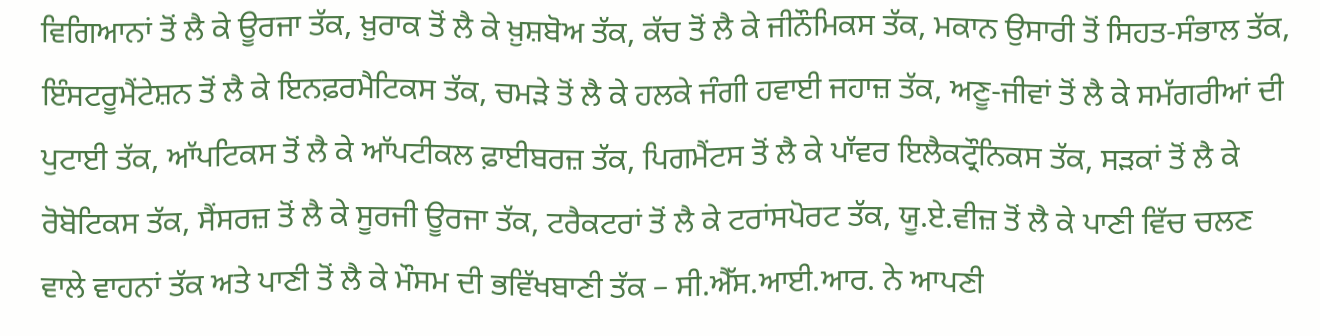ਵਿਗਿਆਨਾਂ ਤੋਂ ਲੈ ਕੇ ਊਰਜਾ ਤੱਕ, ਖ਼ੁਰਾਕ ਤੋਂ ਲੈ ਕੇ ਖ਼ੁਸ਼ਬੋਅ ਤੱਕ, ਕੱਚ ਤੋਂ ਲੈ ਕੇ ਜੀਨੌਮਿਕਸ ਤੱਕ, ਮਕਾਨ ਉਸਾਰੀ ਤੋਂ ਸਿਹਤ-ਸੰਭਾਲ ਤੱਕ, ਇੰਸਟਰੂਮੈਂਟੇਸ਼ਨ ਤੋਂ ਲੈ ਕੇ ਇਨਫ਼ਰਮੈਟਿਕਸ ਤੱਕ, ਚਮੜੇ ਤੋਂ ਲੈ ਕੇ ਹਲਕੇ ਜੰਗੀ ਹਵਾਈ ਜਹਾਜ਼ ਤੱਕ, ਅਣੂ-ਜੀਵਾਂ ਤੋਂ ਲੈ ਕੇ ਸਮੱਗਰੀਆਂ ਦੀ ਪੁਟਾਈ ਤੱਕ, ਆੱਪਟਿਕਸ ਤੋਂ ਲੈ ਕੇ ਆੱਪਟੀਕਲ ਫ਼ਾਈਬਰਜ਼ ਤੱਕ, ਪਿਗਮੈਂਟਸ ਤੋਂ ਲੈ ਕੇ ਪਾੱਵਰ ਇਲੈਕਟ੍ਰੌਨਿਕਸ ਤੱਕ, ਸੜਕਾਂ ਤੋਂ ਲੈ ਕੇ ਰੋਬੋਟਿਕਸ ਤੱਕ, ਸੈਂਸਰਜ਼ ਤੋਂ ਲੈ ਕੇ ਸੂਰਜੀ ਊਰਜਾ ਤੱਕ, ਟਰੈਕਟਰਾਂ ਤੋਂ ਲੈ ਕੇ ਟਰਾਂਸਪੋਰਟ ਤੱਕ, ਯੂ.ਏ.ਵੀਜ਼ ਤੋਂ ਲੈ ਕੇ ਪਾਣੀ ਵਿੱਚ ਚਲਣ ਵਾਲੇ ਵਾਹਨਾਂ ਤੱਕ ਅਤੇ ਪਾਣੀ ਤੋਂ ਲੈ ਕੇ ਮੌਸਮ ਦੀ ਭਵਿੱਖਬਾਣੀ ਤੱਕ – ਸੀ.ਐੱਸ.ਆਈ.ਆਰ. ਨੇ ਆਪਣੀ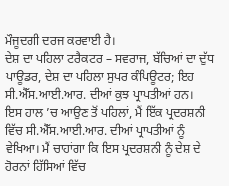ਮੌਜੂਦਗੀ ਦਰਜ ਕਰਵਾਈ ਹੈ।
ਦੇਸ਼ ਦਾ ਪਹਿਲਾ ਟਰੈਕਟਰ – ਸਵਰਾਜ, ਬੱਚਿਆਂ ਦਾ ਦੁੱਧ ਪਾਊਡਰ, ਦੇਸ਼ ਦਾ ਪਹਿਲਾ ਸੁਪਰ ਕੰਪਿਊਟਰ; ਇਹ ਸੀ.ਐੱਸ.ਆਈ.ਆਰ. ਦੀਆਂ ਕੁਝ ਪ੍ਰਾਪਤੀਆਂ ਹਨ।
ਇਸ ਹਾਲ ’ਚ ਆਉਣ ਤੋਂ ਪਹਿਲਾਂ, ਮੈਂ ਇੱਕ ਪ੍ਰਦਰਸ਼ਨੀ ਵਿੱਚ ਸੀ.ਐੱਸ.ਆਈ.ਆਰ. ਦੀਆਂ ਪ੍ਰਾਪਤੀਆਂ ਨੂੰ ਵੇਖਿਆ। ਮੈਂ ਚਾਹਾਂਗਾ ਕਿ ਇਸ ਪ੍ਰਦਰਸ਼ਨੀ ਨੂੰ ਦੇਸ਼ ਦੇ ਹੋਰਨਾਂ ਹਿੱਸਿਆਂ ਵਿੱਚ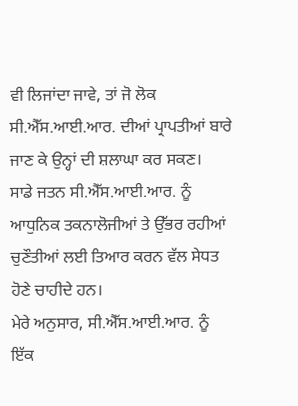ਵੀ ਲਿਜਾਂਦਾ ਜਾਵੇ, ਤਾਂ ਜੋ ਲੋਕ ਸੀ.ਐੱਸ.ਆਈ.ਆਰ. ਦੀਆਂ ਪ੍ਰਾਪਤੀਆਂ ਬਾਰੇ ਜਾਣ ਕੇ ਉਨ੍ਹਾਂ ਦੀ ਸ਼ਲਾਘਾ ਕਰ ਸਕਣ।
ਸਾਡੇ ਜਤਨ ਸੀ.ਐੱਸ.ਆਈ.ਆਰ. ਨੂੰ ਆਧੁਨਿਕ ਤਕਨਾਲੋਜੀਆਂ ਤੇ ਉੱਭਰ ਰਹੀਆਂ ਚੁਣੌਤੀਆਂ ਲਈ ਤਿਆਰ ਕਰਨ ਵੱਲ ਸੇਧਤ ਹੋਣੇ ਚਾਹੀਦੇ ਹਨ।
ਮੇਰੇ ਅਨੁਸਾਰ, ਸੀ.ਐੱਸ.ਆਈ.ਆਰ. ਨੂੰ ਇੱਕ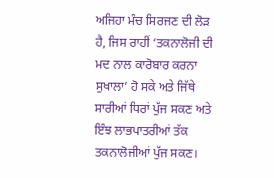ਅਜਿਹਾ ਮੰਚ ਸਿਰਜਣ ਦੀ ਲੋੜ ਹੈ, ਜਿਸ ਰਾਹੀਂ ‘ਤਕਨਾਲੋਜੀ ਦੀ ਮਦ ਨਾਲ ਕਾਰੋਬਾਰ ਕਰਨਾ ਸੁਖਾਲਾ’ ਹੋ ਸਕੇ ਅਤੇ ਜਿੱਥੇ ਸਾਰੀਆਂ ਧਿਰਾਂ ਪੁੱਜ ਸਕਣ ਅਤੇ ਇੰਝ ਲਾਭਪਾਤਰੀਆਂ ਤੱਕ ਤਕਨਾਲੋਜੀਆਂ ਪੁੱਜ ਸਕਣ।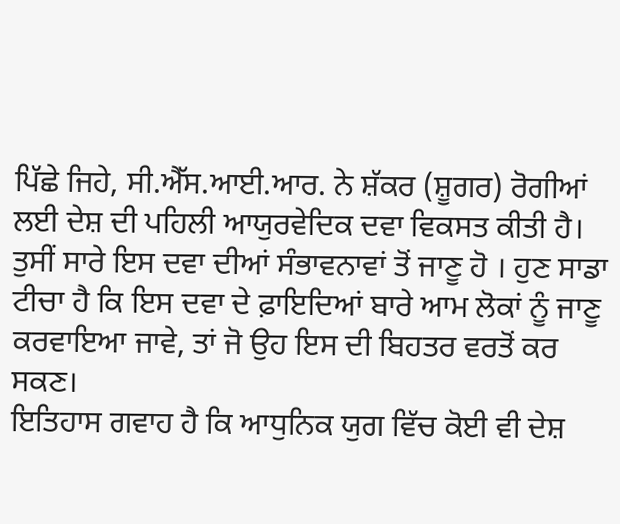ਪਿੱਛੇ ਜਿਹੇ, ਸੀ.ਐੱਸ.ਆਈ.ਆਰ. ਨੇ ਸ਼ੱਕਰ (ਸ਼ੂਗਰ) ਰੋਗੀਆਂ ਲਈ ਦੇਸ਼ ਦੀ ਪਹਿਲੀ ਆਯੁਰਵੇਦਿਕ ਦਵਾ ਵਿਕਸਤ ਕੀਤੀ ਹੈ। ਤੁਸੀਂ ਸਾਰੇ ਇਸ ਦਵਾ ਦੀਆਂ ਸੰਭਾਵਨਾਵਾਂ ਤੋਂ ਜਾਣੂ ਹੋ । ਹੁਣ ਸਾਡਾ ਟੀਚਾ ਹੈ ਕਿ ਇਸ ਦਵਾ ਦੇ ਫ਼ਾਇਦਿਆਂ ਬਾਰੇ ਆਮ ਲੋਕਾਂ ਨੂੰ ਜਾਣੂ ਕਰਵਾਇਆ ਜਾਵੇ, ਤਾਂ ਜੋ ਉਹ ਇਸ ਦੀ ਬਿਹਤਰ ਵਰਤੋਂ ਕਰ ਸਕਣ।
ਇਤਿਹਾਸ ਗਵਾਹ ਹੈ ਕਿ ਆਧੁਨਿਕ ਯੁਗ ਵਿੱਚ ਕੋਈ ਵੀ ਦੇਸ਼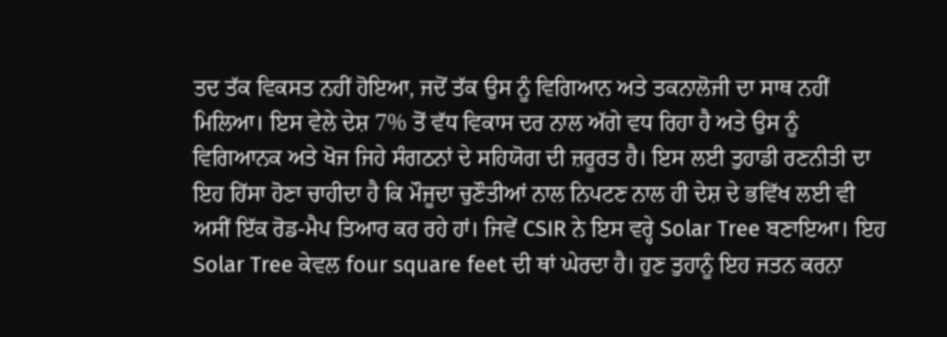ਤਦ ਤੱਕ ਵਿਕਸਤ ਨਹੀਂ ਹੋਇਆ, ਜਦੋਂ ਤੱਕ ਉਸ ਨੂੰ ਵਿਗਿਆਨ ਅਤੇ ਤਕਨਾਲੋਜੀ ਦਾ ਸਾਥ ਨਹੀਂ ਮਿਲਿਆ। ਇਸ ਵੇਲੇ ਦੇਸ਼ 7% ਤੋਂ ਵੱਧ ਵਿਕਾਸ ਦਰ ਨਾਲ ਅੱਗੇ ਵਧ ਰਿਹਾ ਹੈ ਅਤੇ ਉਸ ਨੂੰ ਵਿਗਿਆਨਕ ਅਤੇ ਖੋਜ ਜਿਹੇ ਸੰਗਠਨਾਂ ਦੇ ਸਹਿਯੋਗ ਦੀ ਜ਼ਰੂਰਤ ਹੈ। ਇਸ ਲਈ ਤੁਹਾਡੀ ਰਣਨੀਤੀ ਦਾ ਇਹ ਹਿੱਸਾ ਹੋਣਾ ਚਾਹੀਦਾ ਹੈ ਕਿ ਮੌਜੂਦਾ ਚੁਣੌਤੀਆਂ ਨਾਲ ਨਿਪਟਣ ਨਾਲ ਹੀ ਦੇਸ਼ ਦੇ ਭਵਿੱਖ ਲਈ ਵੀ ਅਸੀਂ ਇੱਕ ਰੋਡ-ਮੈਪ ਤਿਆਰ ਕਰ ਰਹੇ ਹਾਂ। ਜਿਵੇਂ CSIR ਨੇ ਇਸ ਵਰ੍ਹੇ Solar Tree ਬਣਾਇਆ। ਇਹ Solar Tree ਕੇਵਲ four square feet ਦੀ ਥਾਂ ਘੇਰਦਾ ਹੈ। ਹੁਣ ਤੁਹਾਨੂੰ ਇਹ ਜਤਨ ਕਰਨਾ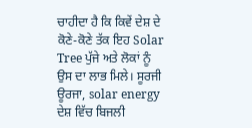ਚਾਹੀਦਾ ਹੈ ਕਿ ਕਿਵੇਂ ਦੇਸ਼ ਦੇ ਕੋਣੇ-ਕੋਣੇ ਤੱਕ ਇਹ Solar Tree ਪੁੱਜੇ ਅਤੇ ਲੋਕਾਂ ਨੂੰ ਉਸ ਦਾ ਲਾਭ ਮਿਲੇ। ਸੂਰਜੀ ਊਰਜਾ, solar energy ਦੇਸ਼ ਵਿੱਚ ਬਿਜਲੀ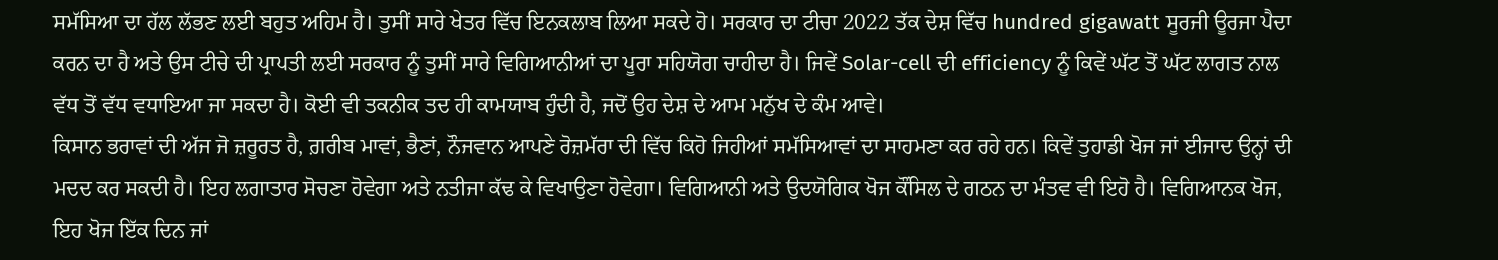ਸਮੱਸਿਆ ਦਾ ਹੱਲ ਲੱਭਣ ਲਈ ਬਹੁਤ ਅਹਿਮ ਹੈ। ਤੁਸੀਂ ਸਾਰੇ ਖੇਤਰ ਵਿੱਚ ਇਨਕਲਾਬ ਲਿਆ ਸਕਦੇ ਹੋ। ਸਰਕਾਰ ਦਾ ਟੀਚਾ 2022 ਤੱਕ ਦੇਸ਼ ਵਿੱਚ hundred gigawatt ਸੂਰਜੀ ਊਰਜਾ ਪੈਦਾ ਕਰਨ ਦਾ ਹੈ ਅਤੇ ਉਸ ਟੀਚੇ ਦੀ ਪ੍ਰਾਪਤੀ ਲਈ ਸਰਕਾਰ ਨੂੰ ਤੁਸੀਂ ਸਾਰੇ ਵਿਗਿਆਨੀਆਂ ਦਾ ਪੂਰਾ ਸਹਿਯੋਗ ਚਾਹੀਦਾ ਹੈ। ਜਿਵੇਂ Solar-cell ਦੀ efficiency ਨੂੰ ਕਿਵੇਂ ਘੱਟ ਤੋਂ ਘੱਟ ਲਾਗਤ ਨਾਲ ਵੱਧ ਤੋਂ ਵੱਧ ਵਧਾਇਆ ਜਾ ਸਕਦਾ ਹੈ। ਕੋਈ ਵੀ ਤਕਨੀਕ ਤਦ ਹੀ ਕਾਮਯਾਬ ਹੁੰਦੀ ਹੈ, ਜਦੋਂ ਉਹ ਦੇਸ਼ ਦੇ ਆਮ ਮਨੁੱਖ ਦੇ ਕੰਮ ਆਵੇ।
ਕਿਸਾਨ ਭਰਾਵਾਂ ਦੀ ਅੱਜ ਜੋ ਜ਼ਰੂਰਤ ਹੈ, ਗ਼ਰੀਬ ਮਾਵਾਂ, ਭੈਣਾਂ, ਨੌਜਵਾਨ ਆਪਣੇ ਰੋਜ਼ਮੱਰਾ ਦੀ ਵਿੱਚ ਕਿਹੋ ਜਿਹੀਆਂ ਸਮੱਸਿਆਵਾਂ ਦਾ ਸਾਹਮਣਾ ਕਰ ਰਹੇ ਹਨ। ਕਿਵੇਂ ਤੁਹਾਡੀ ਖੋਜ ਜਾਂ ਈਜਾਦ ਉਨ੍ਹਾਂ ਦੀ ਮਦਦ ਕਰ ਸਕਦੀ ਹੈ। ਇਹ ਲਗਾਤਾਰ ਸੋਚਣਾ ਹੋਵੇਗਾ ਅਤੇ ਨਤੀਜਾ ਕੱਢ ਕੇ ਵਿਖਾਉਣਾ ਹੋਵੇਗਾ। ਵਿਗਿਆਨੀ ਅਤੇ ਉਦਯੋਗਿਕ ਖੋਜ ਕੌਂਸਿਲ ਦੇ ਗਠਨ ਦਾ ਮੰਤਵ ਵੀ ਇਹੋ ਹੈ। ਵਿਗਿਆਨਕ ਖੋਜ, ਇਹ ਖੋਜ ਇੱਕ ਦਿਨ ਜਾਂ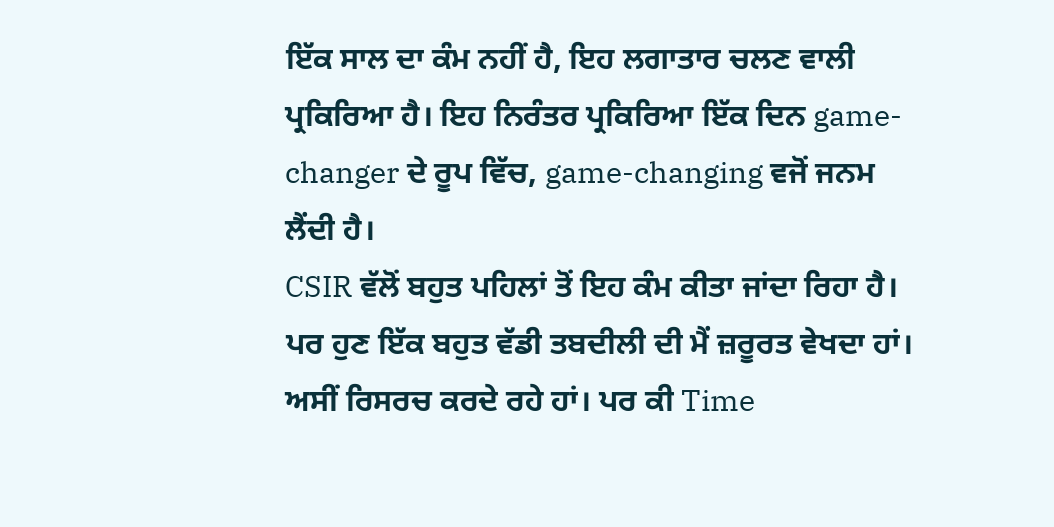ਇੱਕ ਸਾਲ ਦਾ ਕੰਮ ਨਹੀਂ ਹੈ, ਇਹ ਲਗਾਤਾਰ ਚਲਣ ਵਾਲੀ ਪ੍ਰਕਿਰਿਆ ਹੈ। ਇਹ ਨਿਰੰਤਰ ਪ੍ਰਕਿਰਿਆ ਇੱਕ ਦਿਨ game-changer ਦੇ ਰੂਪ ਵਿੱਚ, game-changing ਵਜੋਂ ਜਨਮ ਲੈਂਦੀ ਹੈ।
CSIR ਵੱਲੋਂ ਬਹੁਤ ਪਹਿਲਾਂ ਤੋਂ ਇਹ ਕੰਮ ਕੀਤਾ ਜਾਂਦਾ ਰਿਹਾ ਹੈ। ਪਰ ਹੁਣ ਇੱਕ ਬਹੁਤ ਵੱਡੀ ਤਬਦੀਲੀ ਦੀ ਮੈਂ ਜ਼ਰੂਰਤ ਵੇਖਦਾ ਹਾਂ। ਅਸੀਂ ਰਿਸਰਚ ਕਰਦੇ ਰਹੇ ਹਾਂ। ਪਰ ਕੀ Time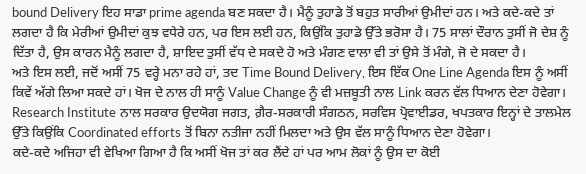bound Delivery ਇਹ ਸਾਡਾ prime agenda ਬਣ ਸਕਦਾ ਹੈ। ਮੈਨੂੰ ਤੁਹਾਡੇ ਤੋਂ ਬਹੁਤ ਸਾਰੀਆਂ ਉਮੀਦਾਂ ਹਨ। ਅਤੇ ਕਦੇ-ਕਦੇ ਤਾਂ ਲਗਦਾ ਹੈ ਕਿ ਮੇਰੀਆਂ ਉਮੀਦਾਂ ਕੁਝ ਵਧੇਰੇ ਹਨ, ਪਰ ਇਸ ਲਈ ਹਨ, ਕਿਉਂਕਿ ਤੁਹਾਡੇ ਉੱਤੇ ਭਰੋਸਾ ਹੈ। 75 ਸਾਲਾਂ ਦੌਰਾਨ ਤੁਸੀਂ ਜੋ ਦੇਸ਼ ਨੂੰ ਦਿੱਤਾ ਹੈ, ਉਸ ਕਾਰਨ ਮੈਨੂੰ ਲਗਦਾ ਹੈ, ਸ਼ਾਇਦ ਤੁਸੀਂ ਵੱਧ ਦੇ ਸਕਦੇ ਹੋ ਅਤੇ ਮੰਗਣ ਵਾਲਾ ਵੀ ਤਾਂ ਉਸੇ ਤੋਂ ਮੰਗੇ, ਜੋ ਦੇ ਸਕਦਾ ਹੈ।
ਅਤੇ ਇਸ ਲਈ, ਜਦੋਂ ਅਸੀਂ 75 ਵਰ੍ਹੇ ਮਨਾ ਰਹੇ ਹਾਂ, ਤਦ Time Bound Delivery, ਇਸ ਇੱਕ One Line Agenda ਇਸ ਨੂੰ ਅਸੀਂ ਕਿਵੇਂ ਅੱਗੇ ਲਿਆ ਸਕਦੇ ਹਾਂ। ਖੋਜ ਦੇ ਨਾਲ ਹੀ ਸਾਨੂੰ Value Change ਨੂੰ ਵੀ ਮਜ਼ਬੂਤੀ ਨਾਲ Link ਕਰਨ ਵੱਲ ਧਿਆਨ ਦੇਣਾ ਹੋਵੇਗਾ। Research Institute ਨਾਲ ਸਰਕਾਰ ਉਦਯੋਗ ਜਗਤ, ਗ਼ੈਰ-ਸਰਕਾਰੀ ਸੰਗਠਨ, ਸਰਵਿਸ ਪ੍ਰੋਵਾਈਡਰ, ਖਪਤਕਾਰ ਇਨ੍ਹਾਂ ਦੇ ਤਾਲਮੇਲ ਉੱਤੇ ਕਿਉਂਕਿ Coordinated efforts ਤੋਂ ਬਿਨਾ ਨਤੀਜਾ ਨਹੀਂ ਮਿਲਦਾ ਅਤੇ ਉਸ ਵੱਲ ਸਾਨੂੰ ਧਿਆਨ ਦੇਣਾ ਹੋਵੇਗਾ।
ਕਦੇ-ਕਦੇ ਅਜਿਹਾ ਵੀ ਵੇਖਿਆ ਗਿਆ ਹੈ ਕਿ ਅਸੀਂ ਖੋਜ ਤਾਂ ਕਰ ਲੈਂਦੇ ਹਾਂ ਪਰ ਆਮ ਲੋਕਾਂ ਨੂੰ ਉਸ ਦਾ ਕੋਈ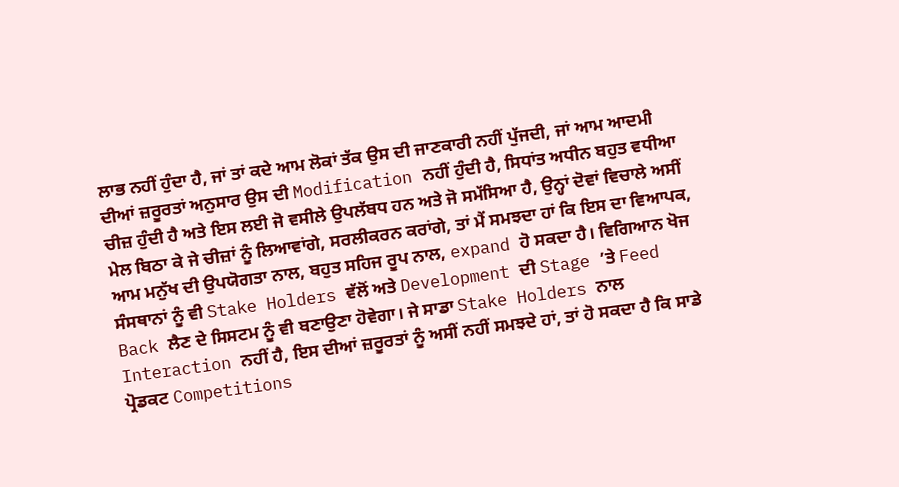ਲਾਭ ਨਹੀਂ ਹੁੰਦਾ ਹੈ, ਜਾਂ ਤਾਂ ਕਦੇ ਆਮ ਲੋਕਾਂ ਤੱਕ ਉਸ ਦੀ ਜਾਣਕਾਰੀ ਨਹੀਂ ਪੁੱਜਦੀ, ਜਾਂ ਆਮ ਆਦਮੀ ਦੀਆਂ ਜ਼ਰੂਰਤਾਂ ਅਨੁਸਾਰ ਉਸ ਦੀ Modification ਨਹੀਂ ਹੁੰਦੀ ਹੈ, ਸਿਧਾਂਤ ਅਧੀਨ ਬਹੁਤ ਵਧੀਆ ਚੀਜ਼ ਹੁੰਦੀ ਹੈ ਅਤੇ ਇਸ ਲਈ ਜੋ ਵਸੀਲੇ ਉਪਲੱਬਧ ਹਨ ਅਤੇ ਜੋ ਸਮੱਸਿਆ ਹੈ, ਉਨ੍ਹਾਂ ਦੋਵਾਂ ਵਿਚਾਲੇ ਅਸੀਂ ਮੇਲ ਬਿਠਾ ਕੇ ਜੇ ਚੀਜ਼ਾਂ ਨੂੰ ਲਿਆਵਾਂਗੇ, ਸਰਲੀਕਰਨ ਕਰਾਂਗੇ, ਤਾਂ ਮੈਂ ਸਮਝਦਾ ਹਾਂ ਕਿ ਇਸ ਦਾ ਵਿਆਪਕ, ਆਮ ਮਨੁੱਖ ਦੀ ਉਪਯੋਗਤਾ ਨਾਲ, ਬਹੁਤ ਸਹਿਜ ਰੂਪ ਨਾਲ, expand ਹੋ ਸਕਦਾ ਹੈ। ਵਿਗਿਆਨ ਖੋਜ ਸੰਸਥਾਨਾਂ ਨੂੰ ਵੀ Stake Holders ਵੱਲੋਂ ਅਤੇ Development ਦੀ Stage ’ਤੇ Feed Back ਲੈਣ ਦੇ ਸਿਸਟਮ ਨੂੰ ਵੀ ਬਣਾਉਣਾ ਹੋਵੇਗਾ। ਜੇ ਸਾਡਾ Stake Holders ਨਾਲ Interaction ਨਹੀਂ ਹੈ, ਇਸ ਦੀਆਂ ਜ਼ਰੂਰਤਾਂ ਨੂੰ ਅਸੀਂ ਨਹੀਂ ਸਮਝਦੇ ਹਾਂ, ਤਾਂ ਹੋ ਸਕਦਾ ਹੈ ਕਿ ਸਾਡੇ ਪ੍ਰੋਡਕਟ Competitions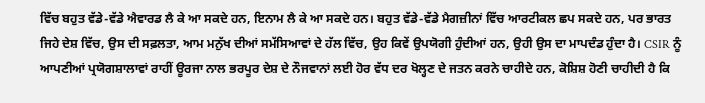ਵਿੱਚ ਬਹੁਤ ਵੱਡੇ-ਵੱਡੇ ਐਵਾਰਡ ਲੈ ਕੇ ਆ ਸਕਦੇ ਹਨ, ਇਨਾਮ ਲੈ ਕੇ ਆ ਸਕਦੇ ਹਨ। ਬਹੁਤ ਵੱਡੇ-ਵੱਡੇ ਮੈਗਜ਼ੀਨਾਂ ਵਿੱਚ ਆਰਟੀਕਲ ਛਪ ਸਕਦੇ ਹਨ, ਪਰ ਭਾਰਤ ਜਿਹੇ ਦੇਸ਼ ਵਿੱਚ, ਉਸ ਦੀ ਸਫ਼ਲਤਾ, ਆਮ ਮਨੁੱਖ ਦੀਆਂ ਸਮੱਸਿਆਵਾਂ ਦੇ ਹੱਲ ਵਿੱਚ, ਉਹ ਕਿਵੇਂ ਉਪਯੋਗੀ ਹੁੰਦੀਆਂ ਹਨ, ਉਹੀ ਉਸ ਦਾ ਮਾਪਦੰਡ ਹੁੰਦਾ ਹੈ। CSIR ਨੂੰ ਆਪਣੀਆਂ ਪ੍ਰਯੋਗਸ਼ਾਲਾਵਾਂ ਰਾਹੀਂ ਊਰਜਾ ਨਾਲ ਭਰਪੂਰ ਦੇਸ਼ ਦੇ ਨੌਜਵਾਨਾਂ ਲਈ ਹੋਰ ਵੱਧ ਦਰ ਖੋਲ੍ਹਣ ਦੇ ਜਤਨ ਕਰਨੇ ਚਾਹੀਦੇ ਹਨ, ਕੋਸ਼ਿਸ਼ ਹੋਣੀ ਚਾਹੀਦੀ ਹੈ ਕਿ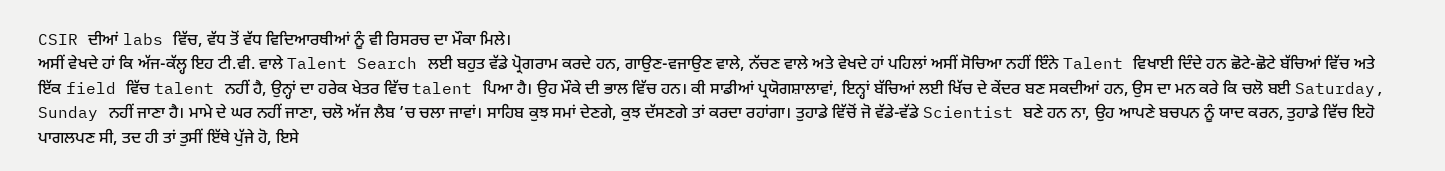CSIR ਦੀਆਂ labs ਵਿੱਚ, ਵੱਧ ਤੋਂ ਵੱਧ ਵਿਦਿਆਰਥੀਆਂ ਨੂੰ ਵੀ ਰਿਸਰਚ ਦਾ ਮੌਕਾ ਮਿਲੇ।
ਅਸੀਂ ਵੇਖਦੇ ਹਾਂ ਕਿ ਅੱਜ-ਕੱਲ੍ਹ ਇਹ ਟੀ.ਵੀ. ਵਾਲੇ Talent Search ਲਈ ਬਹੁਤ ਵੱਡੇ ਪ੍ਰੋਗਰਾਮ ਕਰਦੇ ਹਨ, ਗਾਉਣ-ਵਜਾਉਣ ਵਾਲੇ, ਨੱਚਣ ਵਾਲੇ ਅਤੇ ਵੇਖਦੇ ਹਾਂ ਪਹਿਲਾਂ ਅਸੀਂ ਸੋਚਿਆ ਨਹੀਂ ਇੰਨੇ Talent ਵਿਖਾਈ ਦਿੰਦੇ ਹਨ ਛੋਟੇ-ਛੋਟੇ ਬੱਚਿਆਂ ਵਿੱਚ ਅਤੇ ਇੱਕ field ਵਿੱਚ talent ਨਹੀਂ ਹੈ, ਉਨ੍ਹਾਂ ਦਾ ਹਰੇਕ ਖੇਤਰ ਵਿੱਚ talent ਪਿਆ ਹੈ। ਉਹ ਮੌਕੇ ਦੀ ਭਾਲ ਵਿੱਚ ਹਨ। ਕੀ ਸਾਡੀਆਂ ਪ੍ਰਯੋਗਸ਼ਾਲਾਵਾਂ, ਇਨ੍ਹਾਂ ਬੱਚਿਆਂ ਲਈ ਖਿੱਚ ਦੇ ਕੇਂਦਰ ਬਣ ਸਕਦੀਆਂ ਹਨ, ਉਸ ਦਾ ਮਨ ਕਰੇ ਕਿ ਚਲੋ ਬਈ Saturday, Sunday ਨਹੀਂ ਜਾਣਾ ਹੈ। ਮਾਮੇ ਦੇ ਘਰ ਨਹੀਂ ਜਾਣਾ, ਚਲੋ ਅੱਜ ਲੈਬ ’ਚ ਚਲਾ ਜਾਵਾਂ। ਸਾਹਿਬ ਕੁਝ ਸਮਾਂ ਦੇਣਗੇ, ਕੁਝ ਦੱਸਣਗੇ ਤਾਂ ਕਰਦਾ ਰਹਾਂਗਾ। ਤੁਹਾਡੇ ਵਿੱਚੋਂ ਜੋ ਵੱਡੇ-ਵੱਡੇ Scientist ਬਣੇ ਹਨ ਨਾ, ਉਹ ਆਪਣੇ ਬਚਪਨ ਨੂੰ ਯਾਦ ਕਰਨ, ਤੁਹਾਡੇ ਵਿੱਚ ਇਹੋ ਪਾਗਲਪਣ ਸੀ, ਤਦ ਹੀ ਤਾਂ ਤੁਸੀਂ ਇੱਥੇ ਪੁੱਜੇ ਹੋ, ਇਸੇ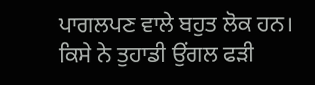ਪਾਗਲਪਣ ਵਾਲੇ ਬਹੁਤ ਲੋਕ ਹਨ। ਕਿਸੇ ਨੇ ਤੁਹਾਡੀ ਉਂਗਲ ਫੜੀ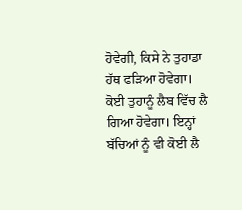ਹੋਵੇਗੀ, ਕਿਸੇ ਨੇ ਤੁਹਾਡਾ ਹੱਥ ਫੜਿਆ ਹੋਵੇਗਾ। ਕੋਈ ਤੁਹਾਨੂੰ ਲੈਬ ਵਿੱਚ ਲੈ ਗਿਆ ਹੋਵੇਗਾ। ਇਨ੍ਹਾਂ ਬੱਚਿਆਂ ਨੂੰ ਵੀ ਕੋਈ ਲੈ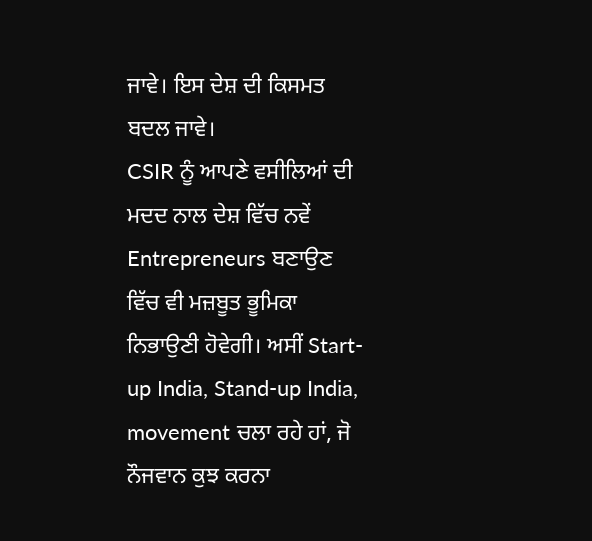ਜਾਵੇ। ਇਸ ਦੇਸ਼ ਦੀ ਕਿਸਮਤ ਬਦਲ ਜਾਵੇ।
CSIR ਨੂੰ ਆਪਣੇ ਵਸੀਲਿਆਂ ਦੀ ਮਦਦ ਨਾਲ ਦੇਸ਼ ਵਿੱਚ ਨਵੇਂ Entrepreneurs ਬਣਾਉਣ ਵਿੱਚ ਵੀ ਮਜ਼ਬੂਤ ਭੂਮਿਕਾ ਨਿਭਾਉਣੀ ਹੋਵੇਗੀ। ਅਸੀਂ Start-up India, Stand-up India, movement ਚਲਾ ਰਹੇ ਹਾਂ, ਜੋ ਨੌਜਵਾਨ ਕੁਝ ਕਰਨਾ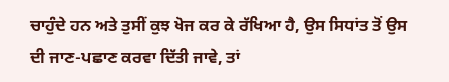ਚਾਹੁੰਦੇ ਹਨ ਅਤੇ ਤੁਸੀਂ ਕੁਝ ਖੋਜ ਕਰ ਕੇ ਰੱਖਿਆ ਹੈ, ਉਸ ਸਿਧਾਂਤ ਤੋਂ ਉਸ ਦੀ ਜਾਣ-ਪਛਾਣ ਕਰਵਾ ਦਿੱਤੀ ਜਾਵੇ, ਤਾਂ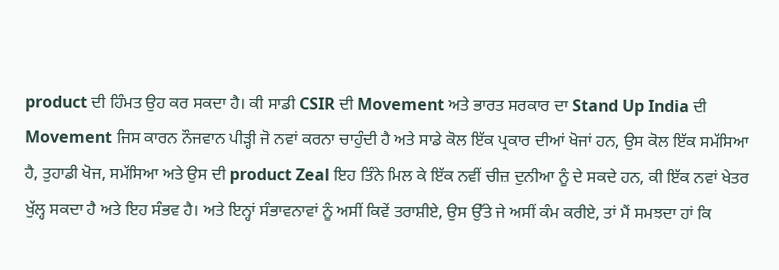product ਦੀ ਹਿੰਮਤ ਉਹ ਕਰ ਸਕਦਾ ਹੈ। ਕੀ ਸਾਡੀ CSIR ਦੀ Movement ਅਤੇ ਭਾਰਤ ਸਰਕਾਰ ਦਾ Stand Up India ਦੀ Movement ਜਿਸ ਕਾਰਨ ਨੌਜਵਾਨ ਪੀੜ੍ਹੀ ਜੋ ਨਵਾਂ ਕਰਨਾ ਚਾਹੁੰਦੀ ਹੈ ਅਤੇ ਸਾਡੇ ਕੋਲ ਇੱਕ ਪ੍ਰਕਾਰ ਦੀਆਂ ਖੋਜਾਂ ਹਨ, ਉਸ ਕੋਲ ਇੱਕ ਸਮੱਸਿਆ ਹੈ, ਤੁਹਾਡੀ ਖੋਜ, ਸਮੱਸਿਆ ਅਤੇ ਉਸ ਦੀ product Zeal ਇਹ ਤਿੰਨੇ ਮਿਲ ਕੇ ਇੱਕ ਨਵੀਂ ਚੀਜ਼ ਦੁਨੀਆ ਨੂੰ ਦੇ ਸਕਦੇ ਹਨ, ਕੀ ਇੱਕ ਨਵਾਂ ਖੇਤਰ ਖੁੱਲ੍ਹ ਸਕਦਾ ਹੈ ਅਤੇ ਇਹ ਸੰਭਵ ਹੈ। ਅਤੇ ਇਨ੍ਹਾਂ ਸੰਭਾਵਨਾਵਾਂ ਨੂੰ ਅਸੀਂ ਕਿਵੇਂ ਤਰਾਸ਼ੀਏ, ਉਸ ਉੱਤੇ ਜੇ ਅਸੀਂ ਕੰਮ ਕਰੀਏ, ਤਾਂ ਮੈਂ ਸਮਝਦਾ ਹਾਂ ਕਿ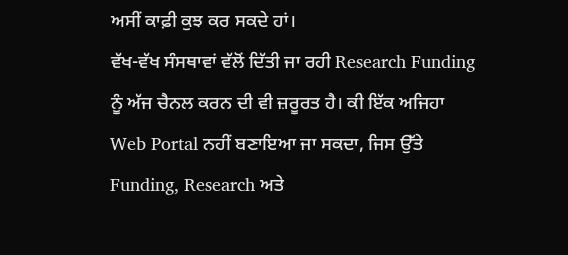ਅਸੀਂ ਕਾਫ਼ੀ ਕੁਝ ਕਰ ਸਕਦੇ ਹਾਂ।
ਵੱਖ-ਵੱਖ ਸੰਸਥਾਵਾਂ ਵੱਲੋਂ ਦਿੱਤੀ ਜਾ ਰਹੀ Research Funding ਨੂੰ ਅੱਜ ਚੈਨਲ ਕਰਨ ਦੀ ਵੀ ਜ਼ਰੂਰਤ ਹੈ। ਕੀ ਇੱਕ ਅਜਿਹਾ Web Portal ਨਹੀਂ ਬਣਾਇਆ ਜਾ ਸਕਦਾ, ਜਿਸ ਉੱਤੇ Funding, Research ਅਤੇ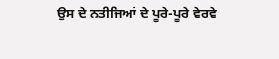ਉਸ ਦੇ ਨਤੀਜਿਆਂ ਦੇ ਪੂਰੇ-ਪੂਰੇ ਵੇਰਵੇ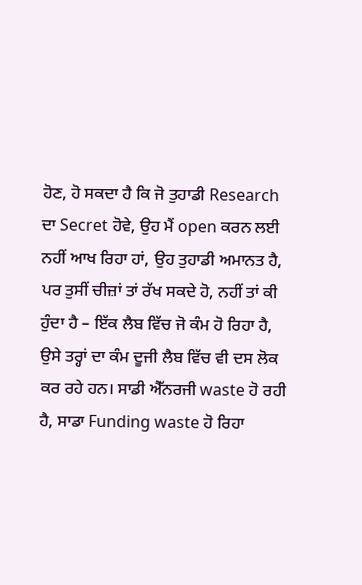ਹੋਣ, ਹੋ ਸਕਦਾ ਹੈ ਕਿ ਜੋ ਤੁਹਾਡੀ Research ਦਾ Secret ਹੋਵੇ, ਉਹ ਮੈਂ open ਕਰਨ ਲਈ ਨਹੀਂ ਆਖ ਰਿਹਾ ਹਾਂ, ਉਹ ਤੁਹਾਡੀ ਅਮਾਨਤ ਹੈ, ਪਰ ਤੁਸੀਂ ਚੀਜ਼ਾਂ ਤਾਂ ਰੱਖ ਸਕਦੇ ਹੋ, ਨਹੀਂ ਤਾਂ ਕੀ ਹੁੰਦਾ ਹੈ – ਇੱਕ ਲੈਬ ਵਿੱਚ ਜੋ ਕੰਮ ਹੋ ਰਿਹਾ ਹੈ, ਉਸੇ ਤਰ੍ਹਾਂ ਦਾ ਕੰਮ ਦੂਜੀ ਲੈਬ ਵਿੱਚ ਵੀ ਦਸ ਲੋਕ ਕਰ ਰਹੇ ਹਨ। ਸਾਡੀ ਐੱਨਰਜੀ waste ਹੋ ਰਹੀ ਹੈ, ਸਾਡਾ Funding waste ਹੋ ਰਿਹਾ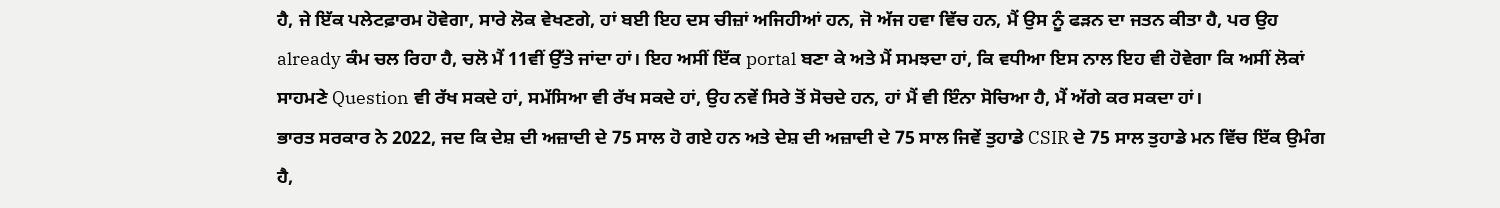ਹੈ, ਜੇ ਇੱਕ ਪਲੇਟਫ਼ਾਰਮ ਹੋਵੇਗਾ, ਸਾਰੇ ਲੋਕ ਵੇਖਣਗੇ, ਹਾਂ ਬਈ ਇਹ ਦਸ ਚੀਜ਼ਾਂ ਅਜਿਹੀਆਂ ਹਨ, ਜੋ ਅੱਜ ਹਵਾ ਵਿੱਚ ਹਨ, ਮੈਂ ਉਸ ਨੂੰ ਫੜਨ ਦਾ ਜਤਨ ਕੀਤਾ ਹੈ, ਪਰ ਉਹ already ਕੰਮ ਚਲ ਰਿਹਾ ਹੈ, ਚਲੋ ਮੈਂ 11ਵੀਂ ਉੱਤੇ ਜਾਂਦਾ ਹਾਂ। ਇਹ ਅਸੀਂ ਇੱਕ portal ਬਣਾ ਕੇ ਅਤੇ ਮੈਂ ਸਮਝਦਾ ਹਾਂ, ਕਿ ਵਧੀਆ ਇਸ ਨਾਲ ਇਹ ਵੀ ਹੋਵੇਗਾ ਕਿ ਅਸੀਂ ਲੋਕਾਂ ਸਾਹਮਣੇ Question ਵੀ ਰੱਖ ਸਕਦੇ ਹਾਂ, ਸਮੱਸਿਆ ਵੀ ਰੱਖ ਸਕਦੇ ਹਾਂ, ਉਹ ਨਵੇਂ ਸਿਰੇ ਤੋਂ ਸੋਚਦੇ ਹਨ, ਹਾਂ ਮੈਂ ਵੀ ਇੰਨਾ ਸੋਚਿਆ ਹੈ, ਮੈਂ ਅੱਗੇ ਕਰ ਸਕਦਾ ਹਾਂ।
ਭਾਰਤ ਸਰਕਾਰ ਨੇ 2022, ਜਦ ਕਿ ਦੇਸ਼ ਦੀ ਅਜ਼ਾਦੀ ਦੇ 75 ਸਾਲ ਹੋ ਗਏ ਹਨ ਅਤੇ ਦੇਸ਼ ਦੀ ਅਜ਼ਾਦੀ ਦੇ 75 ਸਾਲ ਜਿਵੇਂ ਤੁਹਾਡੇ CSIR ਦੇ 75 ਸਾਲ ਤੁਹਾਡੇ ਮਨ ਵਿੱਚ ਇੱਕ ਉਮੰਗ ਹੈ,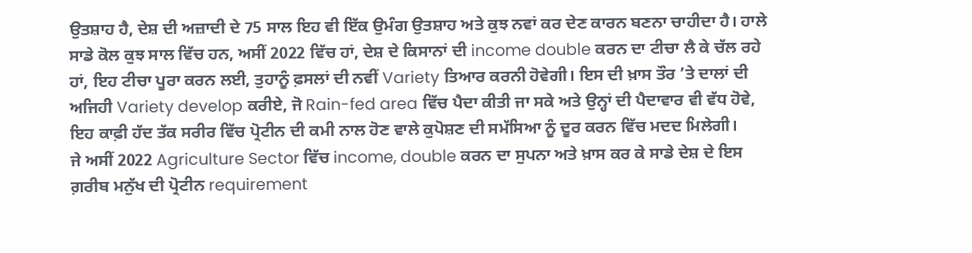ਉਤਸ਼ਾਹ ਹੈ, ਦੇਸ਼ ਦੀ ਅਜ਼ਾਦੀ ਦੇ 75 ਸਾਲ ਇਹ ਵੀ ਇੱਕ ਉਮੰਗ ਉਤਸ਼ਾਹ ਅਤੇ ਕੁਝ ਨਵਾਂ ਕਰ ਦੇਣ ਕਾਰਨ ਬਣਨਾ ਚਾਹੀਦਾ ਹੈ। ਹਾਲੇ ਸਾਡੇ ਕੋਲ ਕੁਝ ਸਾਲ ਵਿੱਚ ਹਨ, ਅਸੀਂ 2022 ਵਿੱਚ ਹਾਂ, ਦੇਸ਼ ਦੇ ਕਿਸਾਨਾਂ ਦੀ income double ਕਰਨ ਦਾ ਟੀਚਾ ਲੈ ਕੇ ਚੱਲ ਰਹੇ ਹਾਂ, ਇਹ ਟੀਚਾ ਪੂਰਾ ਕਰਨ ਲਈ, ਤੁਹਾਨੂੰ ਫ਼ਸਲਾਂ ਦੀ ਨਵੀਂ Variety ਤਿਆਰ ਕਰਨੀ ਹੋਵੇਗੀ। ਇਸ ਦੀ ਖ਼ਾਸ ਤੌਰ ’ਤੇ ਦਾਲਾਂ ਦੀ ਅਜਿਹੀ Variety develop ਕਰੀਏ, ਜੋ Rain-fed area ਵਿੱਚ ਪੈਦਾ ਕੀਤੀ ਜਾ ਸਕੇ ਅਤੇ ਉਨ੍ਹਾਂ ਦੀ ਪੈਦਾਵਾਰ ਵੀ ਵੱਧ ਹੋਵੇ, ਇਹ ਕਾਫ਼ੀ ਹੱਦ ਤੱਕ ਸਰੀਰ ਵਿੱਚ ਪ੍ਰੋਟੀਨ ਦੀ ਕਮੀ ਨਾਲ ਹੋਣ ਵਾਲੇ ਕੁਪੋਸ਼ਣ ਦੀ ਸਮੱਸਿਆ ਨੂੰ ਦੂਰ ਕਰਨ ਵਿੱਚ ਮਦਦ ਮਿਲੇਗੀ।
ਜੇ ਅਸੀਂ 2022 Agriculture Sector ਵਿੱਚ income, double ਕਰਨ ਦਾ ਸੁਪਨਾ ਅਤੇ ਖ਼ਾਸ ਕਰ ਕੇ ਸਾਡੇ ਦੇਸ਼ ਦੇ ਇਸ ਗ਼ਰੀਬ ਮਨੁੱਖ ਦੀ ਪ੍ਰੋਟੀਨ requirement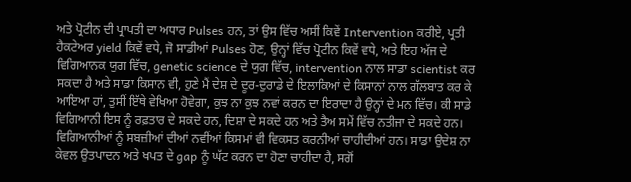ਅਤੇ ਪ੍ਰੋਟੀਨ ਦੀ ਪ੍ਰਾਪਤੀ ਦਾ ਅਧਾਰ Pulses ਹਨ, ਤਾਂ ਉਸ ਵਿੱਚ ਅਸੀਂ ਕਿਵੇਂ Intervention ਕਰੀਏ, ਪ੍ਰਤੀ ਹੈਕਟੇਅਰ yield ਕਿਵੇਂ ਵਧੇ, ਜੋ ਸਾਡੀਆਂ Pulses ਹੋਣ, ਉਨ੍ਹਾਂ ਵਿੱਚ ਪ੍ਰੋਟੀਨ ਕਿਵੇਂ ਵਧੇ, ਅਤੇ ਇਹ ਅੱਜ ਦੇ ਵਿਗਿਆਨਕ ਯੁਗ ਵਿੱਚ, genetic science ਦੇ ਯੁਗ ਵਿੱਚ, intervention ਨਾਲ ਸਾਡਾ scientist ਕਰ ਸਕਦਾ ਹੈ ਅਤੇ ਸਾਡਾ ਕਿਸਾਨ ਵੀ, ਹੁਣੇ ਮੈਂ ਦੇਸ਼ ਦੇ ਦੂਰ-ਦੁਰਾਡੇ ਦੇ ਇਲਾਕਿਆਂ ਦੇ ਕਿਸਾਨਾਂ ਨਾਲ ਗੱਲਬਾਤ ਕਰ ਕੇ ਆਇਆ ਹਾਂ, ਤੁਸੀਂ ਇੱਥੇ ਵੇਖਿਆ ਹੋਵੇਗਾ, ਕੁਝ ਨਾ ਕੁਝ ਨਵਾਂ ਕਰਨ ਦਾ ਇਰਾਦਾ ਹੈ ਉਨ੍ਹਾਂ ਦੇ ਮਨ ਵਿੱਚ। ਕੀ ਸਾਡੇ ਵਿਗਿਆਨੀ ਇਸ ਨੂੰ ਰਫ਼ਤਾਰ ਦੇ ਸਕਦੇ ਹਨ, ਦਿਸ਼ਾ ਦੇ ਸਕਦੇ ਹਨ ਅਤੇ ਤੈਅ ਸਮੇਂ ਵਿੱਚ ਨਤੀਜਾ ਦੇ ਸਕਦੇ ਹਨ। ਵਿਗਿਆਨੀਆਂ ਨੂੰ ਸਬਜ਼ੀਆਂ ਦੀਆਂ ਨਵੀਂਆਂ ਕਿਸਮਾਂ ਵੀ ਵਿਕਸਤ ਕਰਨੀਆਂ ਚਾਹੀਦੀਆਂ ਹਨ। ਸਾਡਾ ਉਦੇਸ਼ ਨਾ ਕੇਵਲ ਉਤਪਾਦਨ ਅਤੇ ਖਪਤ ਦੇ gap ਨੂੰ ਘੱਟ ਕਰਨ ਦਾ ਹੋਣਾ ਚਾਹੀਦਾ ਹੈ, ਸਗੋਂ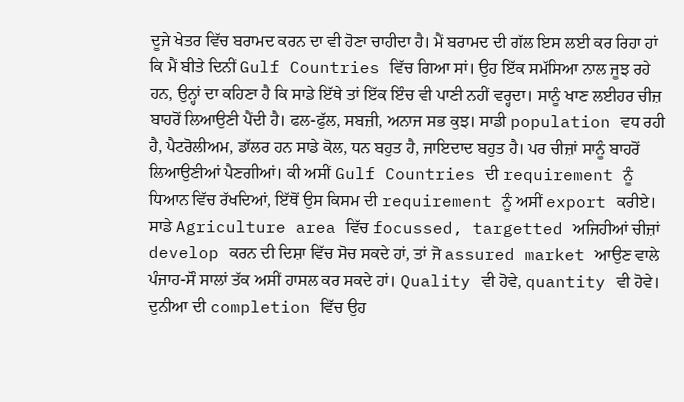ਦੂਜੇ ਖੇਤਰ ਵਿੱਚ ਬਰਾਮਦ ਕਰਨ ਦਾ ਵੀ ਹੋਣਾ ਚਾਹੀਦਾ ਹੈ। ਮੈਂ ਬਰਾਮਦ ਦੀ ਗੱਲ ਇਸ ਲਈ ਕਰ ਰਿਹਾ ਹਾਂ ਕਿ ਮੈਂ ਬੀਤੇ ਦਿਨੀਂ Gulf Countries ਵਿੱਚ ਗਿਆ ਸਾਂ। ਉਹ ਇੱਕ ਸਮੱਸਿਆ ਨਾਲ ਜੂਝ ਰਹੇ ਹਨ, ਉਨ੍ਹਾਂ ਦਾ ਕਹਿਣਾ ਹੈ ਕਿ ਸਾਡੇ ਇੱਥੇ ਤਾਂ ਇੱਕ ਇੰਚ ਵੀ ਪਾਣੀ ਨਹੀਂ ਵਰ੍ਹਦਾ। ਸਾਨੂੰ ਖਾਣ ਲਈਹਰ ਚੀਜ਼ ਬਾਹਰੋਂ ਲਿਆਉਣੀ ਪੈਂਦੀ ਹੈ। ਫਲ-ਫੁੱਲ, ਸਬਜ਼ੀ, ਅਨਾਜ ਸਭ ਕੁਝ। ਸਾਡੀ population ਵਧ ਰਹੀ ਹੈ, ਪੈਟਰੋਲੀਅਮ, ਡਾੱਲਰ ਹਨ ਸਾਡੇ ਕੋਲ, ਧਨ ਬਹੁਤ ਹੈ, ਜਾਇਦਾਦ ਬਹੁਤ ਹੈ। ਪਰ ਚੀਜ਼ਾਂ ਸਾਨੂੰ ਬਾਹਰੋਂ ਲਿਆਉਣੀਆਂ ਪੈਣਗੀਆਂ। ਕੀ ਅਸੀਂ Gulf Countries ਦੀ requirement ਨੂੰ ਧਿਆਨ ਵਿੱਚ ਰੱਖਦਿਆਂ, ਇੱਥੋਂ ਉਸ ਕਿਸਮ ਦੀ requirement ਨੂੰ ਅਸੀਂ export ਕਰੀਏ। ਸਾਡੇ Agriculture area ਵਿੱਚ focussed, targetted ਅਜਿਹੀਆਂ ਚੀਜ਼ਾਂ develop ਕਰਨ ਦੀ ਦਿਸ਼ਾ ਵਿੱਚ ਸੋਚ ਸਕਦੇ ਹਾਂ, ਤਾਂ ਜੋ assured market ਆਉਣ ਵਾਲੇ ਪੰਜਾਹ-ਸੌ ਸਾਲਾਂ ਤੱਕ ਅਸੀਂ ਹਾਸਲ ਕਰ ਸਕਦੇ ਹਾਂ। Quality ਵੀ ਹੋਵੇ, quantity ਵੀ ਹੋਵੇ। ਦੁਨੀਆ ਦੀ completion ਵਿੱਚ ਉਹ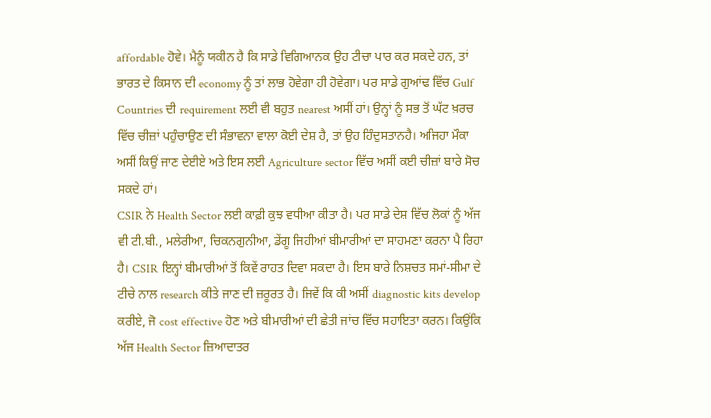affordable ਹੋਵੇ। ਮੈਨੂੰ ਯਕੀਨ ਹੈ ਕਿ ਸਾਡੇ ਵਿਗਿਆਨਕ ਉਹ ਟੀਚਾ ਪਾਰ ਕਰ ਸਕਦੇ ਹਨ, ਤਾਂ ਭਾਰਤ ਦੇ ਕਿਸਾਨ ਦੀ economy ਨੂੰ ਤਾਂ ਲਾਭ ਹੋਵੇਗਾ ਹੀ ਹੋਵੇਗਾ। ਪਰ ਸਾਡੇ ਗੁਆਂਢ ਵਿੱਚ Gulf Countries ਦੀ requirement ਲਈ ਵੀ ਬਹੁਤ nearest ਅਸੀਂ ਹਾਂ। ਉਨ੍ਹਾਂ ਨੂੰ ਸਭ ਤੋਂ ਘੱਟ ਖ਼ਰਚ ਵਿੱਚ ਚੀਜ਼ਾਂ ਪਹੁੰਚਾਉਣ ਦੀ ਸੰਭਾਵਨਾ ਵਾਲਾ ਕੋਈ ਦੇਸ਼ ਹੈ, ਤਾਂ ਉਹ ਹਿੰਦੁਸਤਾਨਹੈ। ਅਜਿਹਾ ਮੌਕਾ ਅਸੀਂ ਕਿਉਂ ਜਾਣ ਦੇਈਏ ਅਤੇ ਇਸ ਲਈ Agriculture sector ਵਿੱਚ ਅਸੀਂ ਕਈ ਚੀਜ਼ਾਂ ਬਾਰੇ ਸੋਚ ਸਕਦੇ ਹਾਂ।
CSIR ਨੇ Health Sector ਲਈ ਕਾਫ਼ੀ ਕੁਝ ਵਧੀਆ ਕੀਤਾ ਹੈ। ਪਰ ਸਾਡੇ ਦੇਸ਼ ਵਿੱਚ ਲੋਕਾਂ ਨੂੰ ਅੱਜ ਵੀ ਟੀ.ਬੀ., ਮਲੇਰੀਆ, ਚਿਕਨਗੁਨੀਆ, ਡੇਂਗੂ ਜਿਹੀਆਂ ਬੀਮਾਰੀਆਂ ਦਾ ਸਾਹਮਣਾ ਕਰਨਾ ਪੈ ਰਿਹਾ ਹੈ। CSIR ਇਨ੍ਹਾਂ ਬੀਮਾਰੀਆਂ ਤੋਂ ਕਿਵੇਂ ਰਾਹਤ ਦਿਵਾ ਸਕਦਾ ਹੈ। ਇਸ ਬਾਰੇ ਨਿਸ਼ਚਤ ਸਮਾਂ-ਸੀਮਾ ਦੇ ਟੀਚੇ ਨਾਲ research ਕੀਤੇ ਜਾਣ ਦੀ ਜ਼ਰੂਰਤ ਹੈ। ਜਿਵੇਂ ਕਿ ਕੀ ਅਸੀਂ diagnostic kits develop ਕਰੀਏ, ਜੋ cost effective ਹੋਣ ਅਤੇ ਬੀਮਾਰੀਆਂ ਦੀ ਛੇਤੀ ਜਾਂਚ ਵਿੱਚ ਸਹਾਇਤਾ ਕਰਨ। ਕਿਉਂਕਿ ਅੱਜ Health Sector ਜ਼ਿਆਦਾਤਰ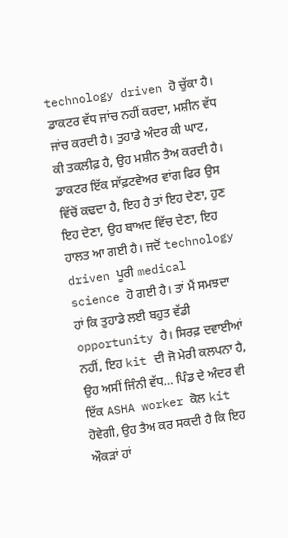technology driven ਹੋ ਚੁੱਕਾ ਹੈ। ਡਾਕਟਰ ਵੱਧ ਜਾਂਚ ਨਹੀਂ ਕਰਦਾ, ਮਸ਼ੀਨ ਵੱਧ ਜਾਂਚ ਕਰਦੀ ਹੈ। ਤੁਹਾਡੇ ਅੰਦਰ ਕੀ ਘਾਟ, ਕੀ ਤਕਲੀਫ਼ ਹੈ, ਉਹ ਮਸ਼ੀਨ ਤੈਅ ਕਰਦੀ ਹੈ। ਡਾਕਟਰ ਇੱਕ ਸਾੱਫ਼ਟਵੇਅਰ ਵਾਂਗ ਫਿਰ ਉਸ ਵਿੱਚੋਂ ਕਢਦਾ ਹੈ, ਇਹ ਹੈ ਤਾਂ ਇਹ ਦੇਣਾ, ਹੁਣ ਇਹ ਦੇਣਾ, ਉਹ ਬਾਅਦ ਵਿੱਚ ਦੇਣਾ, ਇਹ ਹਾਲਤ ਆ ਗਈ ਹੈ। ਜਦੋਂ technology driven ਪੂਰੀ medical science ਹੋ ਗਈ ਹੈ। ਤਾਂ ਮੈਂ ਸਮਝਦਾ ਹਾਂ ਕਿ ਤੁਹਾਡੇ ਲਈ ਬਹੁਤ ਵੱਡੀ opportunity ਹੈ। ਸਿਰਫ਼ ਦਵਾਈਆਂ ਨਹੀਂ, ਇਹ kit ਦੀ ਜੋ ਮੇਰੀ ਕਲਪਨਾ ਹੈ, ਉਹ ਅਸੀਂ ਜਿੰਨੀ ਵੱਧ… ਪਿੰਡ ਦੇ ਅੰਦਰ ਵੀ ਇੱਕ ASHA worker ਕੋਲ kit ਹੋਵੇਗੀ, ਉਹ ਤੈਅ ਕਰ ਸਕਦੀ ਹੈ ਕਿ ਇਹ ਔਕੜਾਂ ਹਾਂ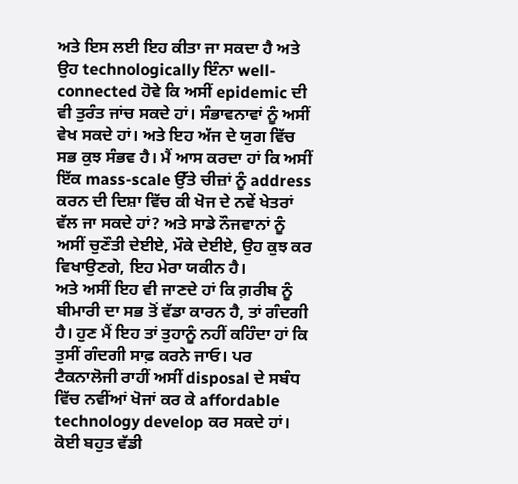ਅਤੇ ਇਸ ਲਈ ਇਹ ਕੀਤਾ ਜਾ ਸਕਦਾ ਹੈ ਅਤੇ ਉਹ technologically ਇੰਨਾ well-connected ਹੋਵੇ ਕਿ ਅਸੀਂ epidemic ਦੀ ਵੀ ਤੁਰੰਤ ਜਾਂਚ ਸਕਦੇ ਹਾਂ। ਸੰਭਾਵਨਾਵਾਂ ਨੂੰ ਅਸੀਂ ਵੇਖ ਸਕਦੇ ਹਾਂ। ਅਤੇ ਇਹ ਅੱਜ ਦੇ ਯੁਗ ਵਿੱਚ ਸਭ ਕੁਝ ਸੰਭਵ ਹੈ। ਮੈਂ ਆਸ ਕਰਦਾ ਹਾਂ ਕਿ ਅਸੀਂ ਇੱਕ mass-scale ਉੱਤੇ ਚੀਜ਼ਾਂ ਨੂੰ address ਕਰਨ ਦੀ ਦਿਸ਼ਾ ਵਿੱਚ ਕੀ ਖੋਜ ਦੇ ਨਵੇਂ ਖੇਤਰਾਂ ਵੱਲ ਜਾ ਸਕਦੇ ਹਾਂ? ਅਤੇ ਸਾਡੇ ਨੌਜਵਾਨਾਂ ਨੂੰ ਅਸੀਂ ਚੁਣੌਤੀ ਦੇਈਏ, ਮੌਕੇ ਦੇਈਏ, ਉਹ ਕੁਝ ਕਰ ਵਿਖਾਉਣਗੇ, ਇਹ ਮੇਰਾ ਯਕੀਨ ਹੈ।
ਅਤੇ ਅਸੀਂ ਇਹ ਵੀ ਜਾਣਦੇ ਹਾਂ ਕਿ ਗ਼ਰੀਬ ਨੂੰ ਬੀਮਾਰੀ ਦਾ ਸਭ ਤੋਂ ਵੱਡਾ ਕਾਰਨ ਹੈ, ਤਾਂ ਗੰਦਗੀ ਹੈ। ਹੁਣ ਮੈਂ ਇਹ ਤਾਂ ਤੁਹਾਨੂੰ ਨਹੀਂ ਕਹਿੰਦਾ ਹਾਂ ਕਿ ਤੁਸੀਂ ਗੰਦਗੀ ਸਾਫ਼ ਕਰਨੇ ਜਾਓ। ਪਰ ਟੈਕਨਾਲੋਜੀ ਰਾਹੀਂ ਅਸੀਂ disposal ਦੇ ਸਬੰਧ ਵਿੱਚ ਨਵੀਂਆਂ ਖੋਜਾਂ ਕਰ ਕੇ affordable technology develop ਕਰ ਸਕਦੇ ਹਾਂ। ਕੋਈ ਬਹੁਤ ਵੱਡੀ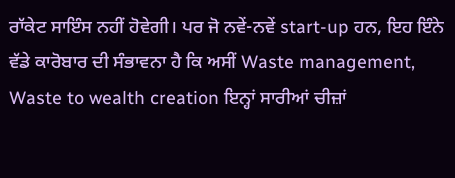ਰਾੱਕੇਟ ਸਾਇੰਸ ਨਹੀਂ ਹੋਵੇਗੀ। ਪਰ ਜੋ ਨਵੇਂ-ਨਵੇਂ start-up ਹਨ, ਇਹ ਇੰਨੇ ਵੱਡੇ ਕਾਰੋਬਾਰ ਦੀ ਸੰਭਾਵਨਾ ਹੈ ਕਿ ਅਸੀਂ Waste management, Waste to wealth creation ਇਨ੍ਹਾਂ ਸਾਰੀਆਂ ਚੀਜ਼ਾਂ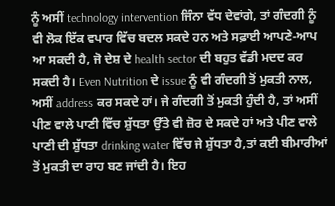ਨੂੰ ਅਸੀਂ technology intervention ਜਿੰਨਾ ਵੱਧ ਦੇਵਾਂਗੇ, ਤਾਂ ਗੰਦਗੀ ਨੂੰ ਵੀ ਲੋਕ ਇੱਕ ਵਪਾਰ ਵਿੱਚ ਬਦਲ ਸਕਦੇ ਹਨ ਅਤੇ ਸਫ਼ਾਈ ਆਪਣੇ-ਆਪ ਆ ਸਕਦੀ ਹੈ, ਜੋ ਦੇਸ਼ ਦੇ health sector ਦੀ ਬਹੁਤ ਵੱਡੀ ਮਦਦ ਕਰ ਸਕਦੀ ਹੈ। Even Nutrition ਦੇ issue ਨੂੰ ਵੀ ਗੰਦਗੀ ਤੋਂ ਮੁਕਤੀ ਨਾਲ, ਅਸੀਂ address ਕਰ ਸਕਦੇ ਹਾਂ। ਜੇ ਗੰਦਗੀ ਤੋਂ ਮੁਕਤੀ ਹੁੰਦੀ ਹੈ, ਤਾਂ ਅਸੀਂ ਪੀਣ ਵਾਲੇ ਪਾਣੀ ਵਿੱਚ ਸ਼ੁੱਧਤਾ ਉੱਤੇ ਵੀ ਜ਼ੋਰ ਦੇ ਸਕਦੇ ਹਾਂ ਅਤੇ ਪੀਣ ਵਾਲੇ ਪਾਣੀ ਦੀ ਸ਼ੁੱਧਤਾ drinking water ਵਿੱਚ ਜੇ ਸ਼ੁੱਧਤਾ ਹੈ,ਤਾਂ ਕਈ ਬੀਮਾਰੀਆਂ ਤੋਂ ਮੁਕਤੀ ਦਾ ਰਾਹ ਬਣ ਜਾਂਦੀ ਹੈ। ਇਹ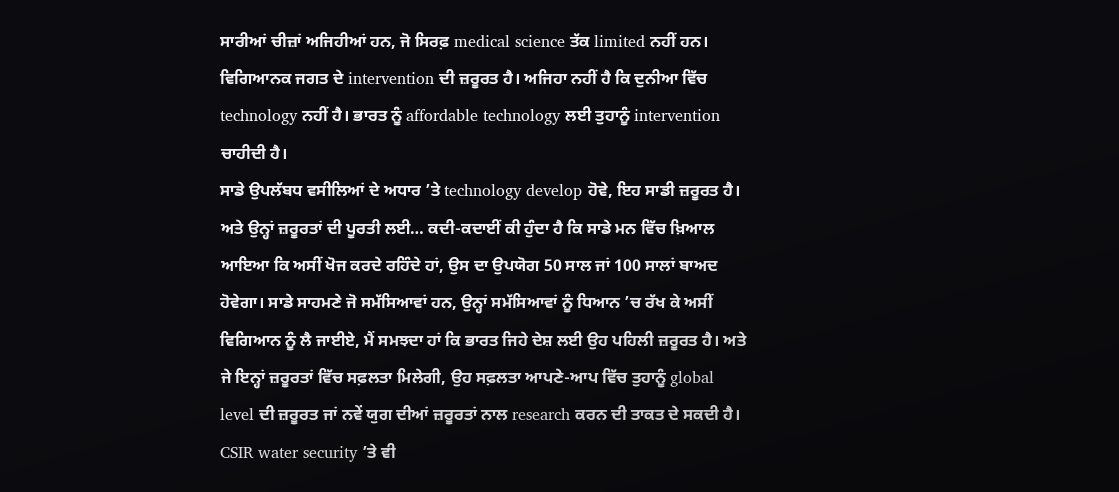ਸਾਰੀਆਂ ਚੀਜ਼ਾਂ ਅਜਿਹੀਆਂ ਹਨ, ਜੋ ਸਿਰਫ਼ medical science ਤੱਕ limited ਨਹੀਂ ਹਨ। ਵਿਗਿਆਨਕ ਜਗਤ ਦੇ intervention ਦੀ ਜ਼ਰੂਰਤ ਹੈ। ਅਜਿਹਾ ਨਹੀਂ ਹੈ ਕਿ ਦੁਨੀਆ ਵਿੱਚ technology ਨਹੀਂ ਹੈ। ਭਾਰਤ ਨੂੰ affordable technology ਲਈ ਤੁਹਾਨੂੰ intervention ਚਾਹੀਦੀ ਹੈ।
ਸਾਡੇ ਉਪਲੱਬਧ ਵਸੀਲਿਆਂ ਦੇ ਅਧਾਰ ’ਤੇ technology develop ਹੋਵੇ, ਇਹ ਸਾਡੀ ਜ਼ਰੂਰਤ ਹੈ। ਅਤੇ ਉਨ੍ਹਾਂ ਜ਼ਰੂਰਤਾਂ ਦੀ ਪੂਰਤੀ ਲਈ… ਕਦੀ-ਕਦਾਈਂ ਕੀ ਹੁੰਦਾ ਹੈ ਕਿ ਸਾਡੇ ਮਨ ਵਿੱਚ ਖ਼ਿਆਲ ਆਇਆ ਕਿ ਅਸੀਂ ਖੋਜ ਕਰਦੇ ਰਹਿੰਦੇ ਹਾਂ, ਉਸ ਦਾ ਉਪਯੋਗ 50 ਸਾਲ ਜਾਂ 100 ਸਾਲਾਂ ਬਾਅਦ ਹੋਵੇਗਾ। ਸਾਡੇ ਸਾਹਮਣੇ ਜੋ ਸਮੱਸਿਆਵਾਂ ਹਨ, ਉਨ੍ਹਾਂ ਸਮੱਸਿਆਵਾਂ ਨੂੰ ਧਿਆਨ ’ਚ ਰੱਖ ਕੇ ਅਸੀਂ ਵਿਗਿਆਨ ਨੂੰ ਲੈ ਜਾਈਏ, ਮੈਂ ਸਮਝਦਾ ਹਾਂ ਕਿ ਭਾਰਤ ਜਿਹੇ ਦੇਸ਼ ਲਈ ਉਹ ਪਹਿਲੀ ਜ਼ਰੂਰਤ ਹੈ। ਅਤੇ ਜੇ ਇਨ੍ਹਾਂ ਜ਼ਰੂਰਤਾਂ ਵਿੱਚ ਸਫ਼ਲਤਾ ਮਿਲੇਗੀ, ਉਹ ਸਫ਼ਲਤਾ ਆਪਣੇ-ਆਪ ਵਿੱਚ ਤੁਹਾਨੂੰ global level ਦੀ ਜ਼ਰੂਰਤ ਜਾਂ ਨਵੇਂ ਯੁਗ ਦੀਆਂ ਜ਼ਰੂਰਤਾਂ ਨਾਲ research ਕਰਨ ਦੀ ਤਾਕਤ ਦੇ ਸਕਦੀ ਹੈ।
CSIR water security ’ਤੇ ਵੀ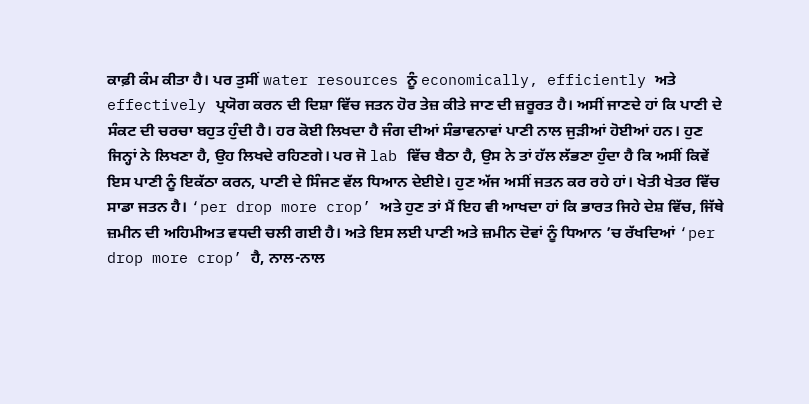ਕਾਫ਼ੀ ਕੰਮ ਕੀਤਾ ਹੈ। ਪਰ ਤੁਸੀਂ water resources ਨੂੰ economically, efficiently ਅਤੇ effectively ਪ੍ਰਯੋਗ ਕਰਨ ਦੀ ਦਿਸ਼ਾ ਵਿੱਚ ਜਤਨ ਹੋਰ ਤੇਜ਼ ਕੀਤੇ ਜਾਣ ਦੀ ਜ਼ਰੂਰਤ ਹੈ। ਅਸੀਂ ਜਾਣਦੇ ਹਾਂ ਕਿ ਪਾਣੀ ਦੇ ਸੰਕਟ ਦੀ ਚਰਚਾ ਬਹੁਤ ਹੁੰਦੀ ਹੈ। ਹਰ ਕੋਈ ਲਿਖਦਾ ਹੈ ਜੰਗ ਦੀਆਂ ਸੰਭਾਵਨਾਵਾਂ ਪਾਣੀ ਨਾਲ ਜੁੜੀਆਂ ਹੋਈਆਂ ਹਨ। ਹੁਣ ਜਿਨ੍ਹਾਂ ਨੇ ਲਿਖਣਾ ਹੈ, ਉਹ ਲਿਖਦੇ ਰਹਿਣਗੇ। ਪਰ ਜੋ lab ਵਿੱਚ ਬੈਠਾ ਹੈ, ਉਸ ਨੇ ਤਾਂ ਹੱਲ ਲੱਭਣਾ ਹੁੰਦਾ ਹੈ ਕਿ ਅਸੀਂ ਕਿਵੇਂ ਇਸ ਪਾਣੀ ਨੂੰ ਇਕੱਠਾ ਕਰਨ, ਪਾਣੀ ਦੇ ਸਿੰਜਣ ਵੱਲ ਧਿਆਨ ਦੇਈਏ। ਹੁਣ ਅੱਜ ਅਸੀਂ ਜਤਨ ਕਰ ਰਹੇ ਹਾਂ। ਖੇਤੀ ਖੇਤਰ ਵਿੱਚ ਸਾਡਾ ਜਤਨ ਹੈ। ‘per drop more crop’ ਅਤੇ ਹੁਣ ਤਾਂ ਮੈਂ ਇਹ ਵੀ ਆਖਦਾ ਹਾਂ ਕਿ ਭਾਰਤ ਜਿਹੇ ਦੇਸ਼ ਵਿੱਚ, ਜਿੱਥੇ ਜ਼ਮੀਨ ਦੀ ਅਹਿਮੀਅਤ ਵਧਦੀ ਚਲੀ ਗਈ ਹੈ। ਅਤੇ ਇਸ ਲਈ ਪਾਣੀ ਅਤੇ ਜ਼ਮੀਨ ਦੋਵਾਂ ਨੂੰ ਧਿਆਨ ’ਚ ਰੱਖਦਿਆਂ ‘per drop more crop’ ਹੈ, ਨਾਲ-ਨਾਲ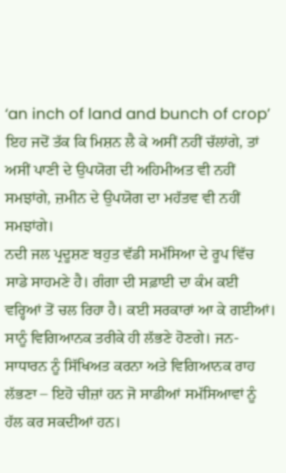‘an inch of land and bunch of crop’ ਇਹ ਜਦੋਂ ਤੱਕ ਕਿ ਮਿਸ਼ਨ ਲੈ ਕੇ ਅਸੀਂ ਨਹੀਂ ਚੱਲਾਂਗੇ, ਤਾਂ ਅਸੀਂ ਪਾਣੀ ਦੇ ਉਪਯੋਗ ਦੀ ਅਹਿਮੀਅਤ ਵੀ ਨਹੀਂ ਸਮਝਾਂਗੇ, ਜ਼ਮੀਨ ਦੇ ਉਪਯੋਗ ਦਾ ਮਹੱਤਵ ਵੀ ਨਹੀਂ ਸਮਝਾਂਗੇ।
ਨਦੀ ਜਲ ਪ੍ਰਦੂਸ਼ਣ ਬਹੁਤ ਵੱਡੀ ਸਮੱਸਿਆ ਦੇ ਰੂਪ ਵਿੱਚ ਸਾਡੇ ਸਾਹਮਣੇ ਹੈ। ਗੰਗਾ ਦੀ ਸਫ਼ਾਈ ਦਾ ਕੰਮ ਕਈ ਵਰ੍ਹਿਆਂ ਤੋਂ ਚਲ ਰਿਹਾ ਹੈ। ਕਈ ਸਰਕਾਰਾਂ ਆ ਕੇ ਗਈਆਂ। ਸਾਨੂੰ ਵਿਗਿਆਨਕ ਤਰੀਕੇ ਹੀ ਲੱਭਣੇ ਹੋਣਗੇ। ਜਨ-ਸਾਧਾਰਨ ਨੂੰ ਸਿੱਖਿਅਤ ਕਰਨਾ ਅਤੇ ਵਿਗਿਆਨਕ ਰਾਹ ਲੱਭਣਾ – ਇਹੋ ਚੀਜ਼ਾਂ ਹਨ ਜੋ ਸਾਡੀਆਂ ਸਮੱਸਿਆਵਾਂ ਨੂੰ ਹੱਲ ਕਰ ਸਕਦੀਆਂ ਹਨ।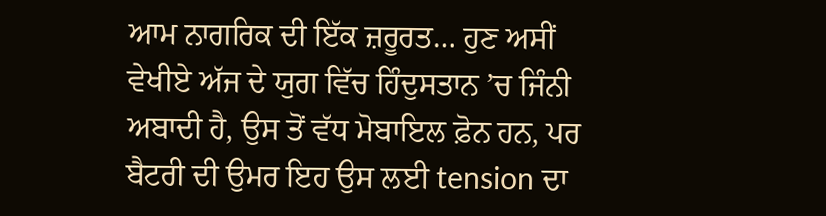ਆਮ ਨਾਗਰਿਕ ਦੀ ਇੱਕ ਜ਼ਰੂਰਤ… ਹੁਣ ਅਸੀਂ ਵੇਖੀਏ ਅੱਜ ਦੇ ਯੁਗ ਵਿੱਚ ਹਿੰਦੁਸਤਾਨ ’ਚ ਜਿੰਨੀ ਅਬਾਦੀ ਹੈ, ਉਸ ਤੋਂ ਵੱਧ ਮੋਬਾਇਲ ਫ਼ੋਨ ਹਨ, ਪਰ ਬੈਟਰੀ ਦੀ ਉਮਰ ਇਹ ਉਸ ਲਈ tension ਦਾ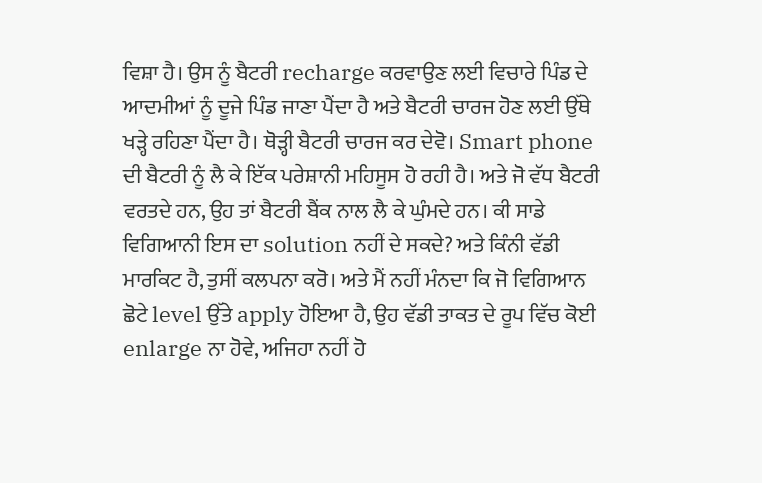ਵਿਸ਼ਾ ਹੈ। ਉਸ ਨੂੰ ਬੈਟਰੀ recharge ਕਰਵਾਉਣ ਲਈ ਵਿਚਾਰੇ ਪਿੰਡ ਦੇ ਆਦਮੀਆਂ ਨੂੰ ਦੂਜੇ ਪਿੰਡ ਜਾਣਾ ਪੈਂਦਾ ਹੈ ਅਤੇ ਬੈਟਰੀ ਚਾਰਜ ਹੋਣ ਲਈ ਉੱਥੇ ਖੜ੍ਹੇ ਰਹਿਣਾ ਪੈਂਦਾ ਹੈ। ਥੋੜ੍ਹੀ ਬੈਟਰੀ ਚਾਰਜ ਕਰ ਦੇਵੋ। Smart phone ਦੀ ਬੈਟਰੀ ਨੂੰ ਲੈ ਕੇ ਇੱਕ ਪਰੇਸ਼ਾਨੀ ਮਹਿਸੂਸ ਹੋ ਰਹੀ ਹੈ। ਅਤੇ ਜੋ ਵੱਧ ਬੈਟਰੀ ਵਰਤਦੇ ਹਨ, ਉਹ ਤਾਂ ਬੈਟਰੀ ਬੈਂਕ ਨਾਲ ਲੈ ਕੇ ਘੁੰਮਦੇ ਹਨ। ਕੀ ਸਾਡੇ ਵਿਗਿਆਨੀ ਇਸ ਦਾ solution ਨਹੀਂ ਦੇ ਸਕਦੇ? ਅਤੇ ਕਿੰਨੀ ਵੱਡੀ ਮਾਰਕਿਟ ਹੈ, ਤੁਸੀਂ ਕਲਪਨਾ ਕਰੋ। ਅਤੇ ਮੈਂ ਨਹੀਂ ਮੰਨਦਾ ਕਿ ਜੋ ਵਿਗਿਆਨ ਛੋਟੇ level ਉੱਤੇ apply ਹੋਇਆ ਹੈ, ਉਹ ਵੱਡੀ ਤਾਕਤ ਦੇ ਰੂਪ ਵਿੱਚ ਕੋਈ enlarge ਨਾ ਹੋਵੇ, ਅਜਿਹਾ ਨਹੀਂ ਹੋ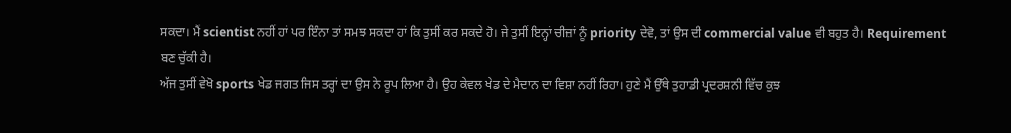ਸਕਦਾ। ਮੈਂ scientist ਨਹੀਂ ਹਾਂ ਪਰ ਇੰਨਾ ਤਾਂ ਸਮਝ ਸਕਦਾ ਹਾਂ ਕਿ ਤੁਸੀਂ ਕਰ ਸਕਦੇ ਹੋ। ਜੇ ਤੁਸੀਂ ਇਨ੍ਹਾਂ ਚੀਜ਼ਾਂ ਨੂੰ priority ਦੇਵੋ, ਤਾਂ ਉਸ ਦੀ commercial value ਵੀ ਬਹੁਤ ਹੈ। Requirement ਬਣ ਚੁੱਕੀ ਹੈ।
ਅੱਜ ਤੁਸੀਂ ਵੇਖੋ sports ਖੇਡ ਜਗਤ ਜਿਸ ਤਰ੍ਹਾਂ ਦਾ ਉਸ ਨੇ ਰੂਪ ਲਿਆ ਹੈ। ਉਹ ਕੇਵਲ ਖੇਡ ਦੇ ਮੈਦਾਨ ਦਾ ਵਿਸ਼ਾ ਨਹੀਂ ਰਿਹਾ। ਹੁਣੇ ਮੈਂ ਉੱਥੇ ਤੁਹਾਡੀ ਪ੍ਰਦਰਸ਼ਨੀ ਵਿੱਚ ਕੁਝ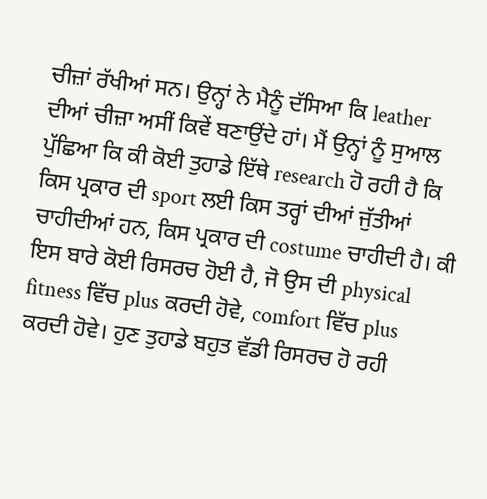ਚੀਜ਼ਾਂ ਰੱਖੀਆਂ ਸਨ। ਉਨ੍ਹਾਂ ਨੇ ਮੈਨੂੰ ਦੱਸਿਆ ਕਿ leather ਦੀਆਂ ਚੀਜ਼ਾ ਅਸੀਂ ਕਿਵੇਂ ਬਣਾਉਂਦੇ ਹਾਂ। ਮੈਂ ਉਨ੍ਹਾਂ ਨੂੰ ਸੁਆਲ ਪੁੱਛਿਆ ਕਿ ਕੀ ਕੋਈ ਤੁਹਾਡੇ ਇੱਥੇ research ਹੋ ਰਹੀ ਹੈ ਕਿ ਕਿਸ ਪ੍ਰਕਾਰ ਦੀ sport ਲਈ ਕਿਸ ਤਰ੍ਹਾਂ ਦੀਆਂ ਜੁੱਤੀਆਂ ਚਾਹੀਦੀਆਂ ਹਨ, ਕਿਸ ਪ੍ਰਕਾਰ ਦੀ costume ਚਾਹੀਦੀ ਹੈ। ਕੀ ਇਸ ਬਾਰੇ ਕੋਈ ਰਿਸਰਚ ਹੋਈ ਹੈ, ਜੋ ਉਸ ਦੀ physical fitness ਵਿੱਚ plus ਕਰਦੀ ਹੋਵੇ, comfort ਵਿੱਚ plus ਕਰਦੀ ਹੋਵੇ। ਹੁਣ ਤੁਹਾਡੇ ਬਹੁਤ ਵੱਡੀ ਰਿਸਰਚ ਹੋ ਰਹੀ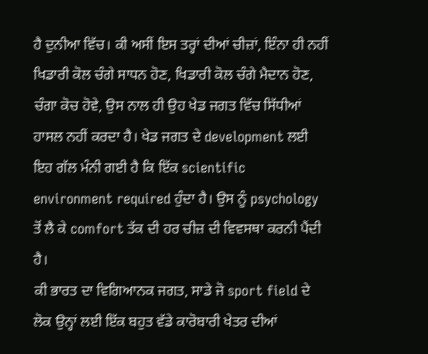ਹੈ ਦੁਨੀਆ ਵਿੱਚ। ਕੀ ਅਸੀਂ ਇਸ ਤਰ੍ਹਾਂ ਦੀਆਂ ਚੀਜ਼ਾਂ, ਇੰਨਾ ਹੀ ਨਹੀਂ ਖਿਡਾਰੀ ਕੋਲ ਚੰਗੇ ਸਾਧਨ ਹੋਣ, ਖਿਡਾਰੀ ਕੋਲ ਚੰਗੇ ਮੈਦਾਨ ਹੋਣ, ਚੰਗਾ ਕੋਚ ਹੋਵੇ, ਉਸ ਨਾਲ ਹੀ ਉਹ ਖੇਡ ਜਗਤ ਵਿੱਚ ਸਿੱਧੀਆਂ ਹਾਸਲ ਨਹੀਂ ਕਰਦਾ ਹੈ। ਖੇਡ ਜਗਤ ਦੇ development ਲਈ ਇਹ ਗੱਲ ਮੰਨੀ ਗਈ ਹੈ ਕਿ ਇੱਕ scientific environment required ਹੁੰਦਾ ਹੈ। ਉਸ ਨੂੰ psychology ਤੋਂ ਲੈ ਕੇ comfort ਤੱਕ ਦੀ ਹਰ ਚੀਜ਼ ਦੀ ਵਿਵਸਥਾ ਕਰਨੀ ਪੈਂਦੀ ਹੈ।
ਕੀ ਭਾਰਤ ਦਾ ਵਿਗਿਆਨਕ ਜਗਤ, ਸਾਡੇ ਜੋ sport field ਦੇ ਲੋਕ ਉਨ੍ਹਾਂ ਲਈ ਇੱਕ ਬਹੁਤ ਵੱਡੇ ਕਾਰੋਬਾਰੀ ਖੇਤਰ ਦੀਆਂ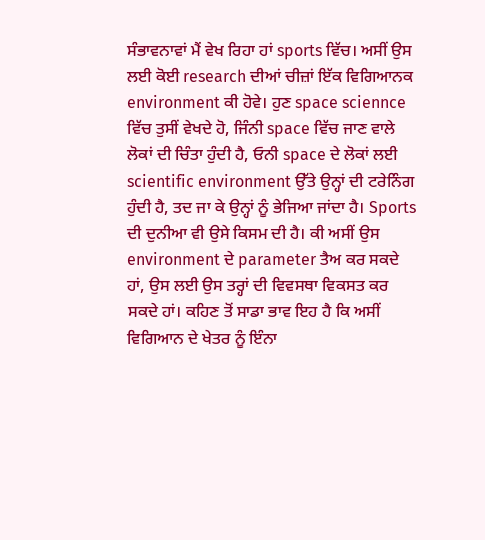ਸੰਭਾਵਨਾਵਾਂ ਮੈਂ ਵੇਖ ਰਿਹਾ ਹਾਂ sports ਵਿੱਚ। ਅਸੀਂ ਉਸ ਲਈ ਕੋਈ research ਦੀਆਂ ਚੀਜ਼ਾਂ ਇੱਕ ਵਿਗਿਆਨਕ environment ਕੀ ਹੋਵੇ। ਹੁਣ space sciennce ਵਿੱਚ ਤੁਸੀਂ ਵੇਖਦੇ ਹੋ, ਜਿੰਨੀ space ਵਿੱਚ ਜਾਣ ਵਾਲੇ ਲੋਕਾਂ ਦੀ ਚਿੰਤਾ ਹੁੰਦੀ ਹੈ, ਓਨੀ space ਦੇ ਲੋਕਾਂ ਲਈ scientific environment ਉੱਤੇ ਉਨ੍ਹਾਂ ਦੀ ਟਰੇਨਿੰਗ ਹੁੰਦੀ ਹੈ, ਤਦ ਜਾ ਕੇ ਉਨ੍ਹਾਂ ਨੂੰ ਭੇਜਿਆ ਜਾਂਦਾ ਹੈ। Sports ਦੀ ਦੁਨੀਆ ਵੀ ਉਸੇ ਕਿਸਮ ਦੀ ਹੈ। ਕੀ ਅਸੀਂ ਉਸ environment ਦੇ parameter ਤੈਅ ਕਰ ਸਕਦੇ ਹਾਂ, ਉਸ ਲਈ ਉਸ ਤਰ੍ਹਾਂ ਦੀ ਵਿਵਸਥਾ ਵਿਕਸਤ ਕਰ ਸਕਦੇ ਹਾਂ। ਕਹਿਣ ਤੋਂ ਸਾਡਾ ਭਾਵ ਇਹ ਹੈ ਕਿ ਅਸੀਂ ਵਿਗਿਆਨ ਦੇ ਖੇਤਰ ਨੂੰ ਇੰਨਾ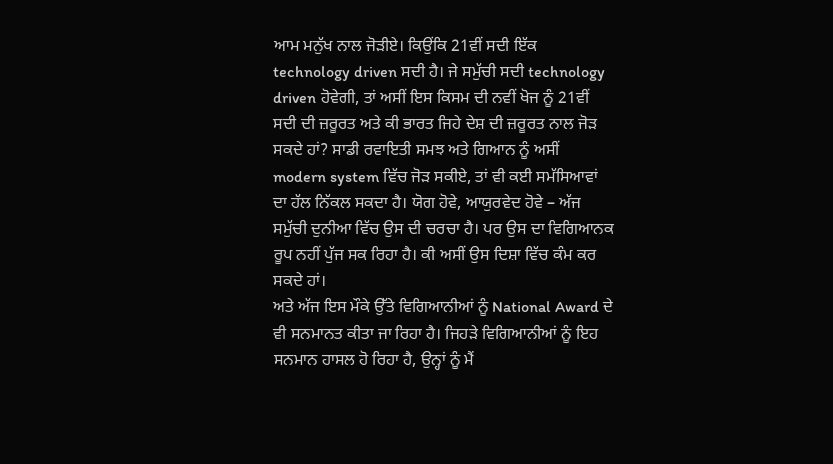ਆਮ ਮਨੁੱਖ ਨਾਲ ਜੋੜੀਏ। ਕਿਉਂਕਿ 21ਵੀਂ ਸਦੀ ਇੱਕ technology driven ਸਦੀ ਹੈ। ਜੇ ਸਮੁੱਚੀ ਸਦੀ technology driven ਹੋਵੇਗੀ, ਤਾਂ ਅਸੀਂ ਇਸ ਕਿਸਮ ਦੀ ਨਵੀਂ ਖੋਜ ਨੂੰ 21ਵੀਂ ਸਦੀ ਦੀ ਜ਼ਰੂਰਤ ਅਤੇ ਕੀ ਭਾਰਤ ਜਿਹੇ ਦੇਸ਼ ਦੀ ਜ਼ਰੂਰਤ ਨਾਲ ਜੋੜ ਸਕਦੇ ਹਾਂ? ਸਾਡੀ ਰਵਾਇਤੀ ਸਮਝ ਅਤੇ ਗਿਆਨ ਨੂੰ ਅਸੀਂ modern system ਵਿੱਚ ਜੋੜ ਸਕੀਏ, ਤਾਂ ਵੀ ਕਈ ਸਮੱਸਿਆਵਾਂ ਦਾ ਹੱਲ ਨਿੱਕਲ ਸਕਦਾ ਹੈ। ਯੋਗ ਹੋਵੇ, ਆਯੁਰਵੇਦ ਹੋਵੇ – ਅੱਜ ਸਮੁੱਚੀ ਦੁਨੀਆ ਵਿੱਚ ਉਸ ਦੀ ਚਰਚਾ ਹੈ। ਪਰ ਉਸ ਦਾ ਵਿਗਿਆਨਕ ਰੂਪ ਨਹੀਂ ਪੁੱਜ ਸਕ ਰਿਹਾ ਹੈ। ਕੀ ਅਸੀਂ ਉਸ ਦਿਸ਼ਾ ਵਿੱਚ ਕੰਮ ਕਰ ਸਕਦੇ ਹਾਂ।
ਅਤੇ ਅੱਜ ਇਸ ਮੌਕੇ ਉੱਤੇ ਵਿਗਿਆਨੀਆਂ ਨੂੰ National Award ਦੇ ਵੀ ਸਨਮਾਨਤ ਕੀਤਾ ਜਾ ਰਿਹਾ ਹੈ। ਜਿਹੜੇ ਵਿਗਿਆਨੀਆਂ ਨੂੰ ਇਹ ਸਨਮਾਨ ਹਾਸਲ ਹੋ ਰਿਹਾ ਹੈ, ਉਨ੍ਹਾਂ ਨੂੰ ਮੈਂ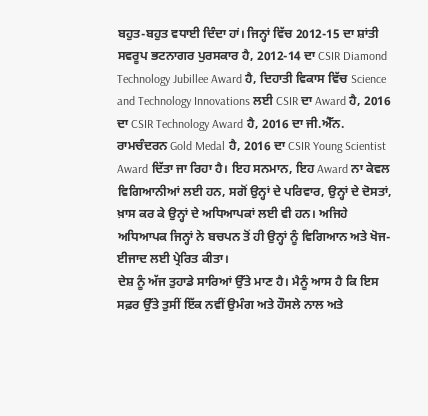ਬਹੁਤ-ਬਹੁਤ ਵਧਾਈ ਦਿੰਦਾ ਹਾਂ। ਜਿਨ੍ਹਾਂ ਵਿੱਚ 2012-15 ਦਾ ਸ਼ਾਂਤੀ ਸਵਰੂਪ ਭਟਨਾਗਰ ਪੁਰਸਕਾਰ ਹੈ, 2012-14 ਦਾ CSIR Diamond Technology Jubillee Award ਹੈ, ਦਿਹਾਤੀ ਵਿਕਾਸ ਵਿੱਚ Science and Technology Innovations ਲਈ CSIR ਦਾ Award ਹੈ, 2016 ਦਾ CSIR Technology Award ਹੈ, 2016 ਦਾ ਜੀ.ਐੱਨ. ਰਾਮਚੰਦਰਨ Gold Medal ਹੈ, 2016 ਦਾ CSIR Young Scientist Award ਦਿੱਤਾ ਜਾ ਰਿਹਾ ਹੈ। ਇਹ ਸਨਮਾਨ, ਇਹ Award ਨਾ ਕੇਵਲ ਵਿਗਿਆਨੀਆਂ ਲਈ ਹਨ, ਸਗੋਂ ਉਨ੍ਹਾਂ ਦੇ ਪਰਿਵਾਰ, ਉਨ੍ਹਾਂ ਦੇ ਦੋਸਤਾਂ, ਖ਼ਾਸ ਕਰ ਕੇ ਉਨ੍ਹਾਂ ਦੇ ਅਧਿਆਪਕਾਂ ਲਈ ਵੀ ਹਨ। ਅਜਿਹੇ ਅਧਿਆਪਕ ਜਿਨ੍ਹਾਂ ਨੇ ਬਚਪਨ ਤੋਂ ਹੀ ਉਨ੍ਹਾਂ ਨੂੰ ਵਿਗਿਆਨ ਅਤੇ ਖੋਜ-ਈਜਾਦ ਲਈ ਪ੍ਰੇਰਿਤ ਕੀਤਾ।
ਦੇਸ਼ ਨੂੰ ਅੱਜ ਤੁਹਾਡੇ ਸਾਰਿਆਂ ਉੱਤੇ ਮਾਣ ਹੈ। ਮੈਨੂੰ ਆਸ ਹੈ ਕਿ ਇਸ ਸਫ਼ਰ ਉੱਤੇ ਤੁਸੀਂ ਇੱਕ ਨਵੀਂ ਉਮੰਗ ਅਤੇ ਹੌਸਲੇ ਨਾਲ ਅਤੇ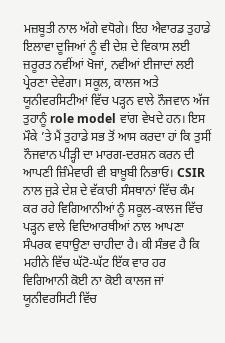ਮਜ਼ਬੂਤੀ ਨਾਲ ਅੱਗੇ ਵਧੋਗੇ। ਇਹ ਐਵਾਰਡ ਤੁਹਾਡੇ ਇਲਾਵਾ ਦੂਜਿਆਂ ਨੂੰ ਵੀ ਦੇਸ਼ ਦੇ ਵਿਕਾਸ ਲਈ ਜ਼ਰੂਰਤ ਨਵੀਂਆਂ ਖੋਜਾਂ, ਨਵੀਆਂ ਈਜਾਦਾਂ ਲਈ ਪ੍ਰੇਰਣਾ ਦੇਵੇਗਾ। ਸਕੂਲ, ਕਾਲਜ ਅਤੇ ਯੂਨੀਵਰਸਿਟੀਆਂ ਵਿੱਚ ਪੜ੍ਹਨ ਵਾਲੇ ਨੌਜਵਾਨ ਅੱਜ ਤੁਹਾਨੂੰ role model ਵਾਂਗ ਵੇਖਦੇ ਹਨ। ਇਸ ਮੌਕੇ ’ਤੇ ਮੈਂ ਤੁਹਾਡੇ ਸਭ ਤੋਂ ਆਸ ਕਰਦਾ ਹਾਂ ਕਿ ਤੁਸੀਂ ਨੌਜਵਾਨ ਪੀੜ੍ਹੀ ਦਾ ਮਾਰਗ-ਦਰਸ਼ਨ ਕਰਨ ਦੀ ਆਪਣੀ ਜ਼ਿੰਮੇਵਾਰੀ ਵੀ ਬਾਖ਼ੂਬੀ ਨਿਭਾਓ। CSIR ਨਾਲ ਜੁੜੇ ਦੇਸ਼ ਦੇ ਵੱਕਾਰੀ ਸੰਸਥਾਨਾਂ ਵਿੱਚ ਕੰਮ ਕਰ ਰਹੇ ਵਿਗਿਆਨੀਆਂ ਨੂੰ ਸਕੂਲ-ਕਾਲਜ ਵਿੱਚ ਪੜ੍ਹਨ ਵਾਲੇ ਵਿਦਿਆਰਥੀਆਂ ਨਾਲ ਆਪਣਾ ਸੰਪਰਕ ਵਧਾਉਣਾ ਚਾਹੀਦਾ ਹੈ। ਕੀ ਸੰਭਵ ਹੈ ਕਿ ਮਹੀਨੇ ਵਿੱਚ ਘੱਟੋ-ਘੱਟ ਇੱਕ ਵਾਰ ਹਰ ਵਿਗਿਆਨੀ ਕੋਈ ਨਾ ਕੋਈ ਕਾਲਜ ਜਾਂ ਯੂਨੀਵਰਸਿਟੀ ਵਿੱਚ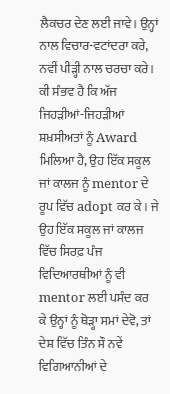ਲੈਕਚਰ ਦੇਣ ਲਈ ਜਾਵੇ। ਉਨ੍ਹਾਂ ਨਾਲ ਵਿਚਾਰ-ਵਟਾਂਦਰਾ ਕਰੇ, ਨਵੀਂ ਪੀੜ੍ਹੀ ਨਾਲ ਚਰਚਾ ਕਰੇ। ਕੀ ਸੰਭਵ ਹੈ ਕਿ ਅੱਜ ਜਿਹੜੀਆਂ-ਜਿਹੜੀਆਂ ਸ਼ਖ਼ਸੀਅਤਾਂ ਨੂੰ Award ਮਿਲਿਆ ਹੈ, ਉਹ ਇੱਕ ਸਕੂਲ ਜਾਂ ਕਾਲਜ ਨੂੰ mentor ਦੇ ਰੂਪ ਵਿੱਚ adopt ਕਰ ਕੇ। ਜੇ ਉਹ ਇੱਕ ਸਕੂਲ ਜਾਂ ਕਾਲਜ ਵਿੱਚ ਸਿਰਫ਼ ਪੰਜ ਵਿਦਿਆਰਥੀਆਂ ਨੂੰ ਵੀ mentor ਲਈ ਪਸੰਦ ਕਰ ਕੇ ਉਨ੍ਹਾਂ ਨੂੰ ਥੋੜ੍ਹਾ ਸਮਾਂ ਦੇਵੋ, ਤਾਂ ਦੇਸ਼ ਵਿੱਚ ਤਿੰਨ ਸੌ ਨਵੇਂ ਵਿਗਿਆਨੀਆਂ ਦੇ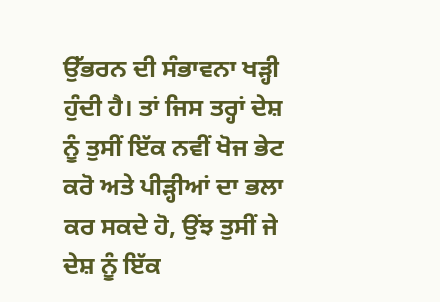ਉੱਭਰਨ ਦੀ ਸੰਭਾਵਨਾ ਖੜ੍ਹੀ ਹੁੰਦੀ ਹੈ। ਤਾਂ ਜਿਸ ਤਰ੍ਹਾਂ ਦੇਸ਼ ਨੂੰ ਤੁਸੀਂ ਇੱਕ ਨਵੀਂ ਖੋਜ ਭੇਟ ਕਰੋ ਅਤੇ ਪੀੜ੍ਹੀਆਂ ਦਾ ਭਲਾ ਕਰ ਸਕਦੇ ਹੋ, ਉਂਝ ਤੁਸੀਂ ਜੇ ਦੇਸ਼ ਨੂੰ ਇੱਕ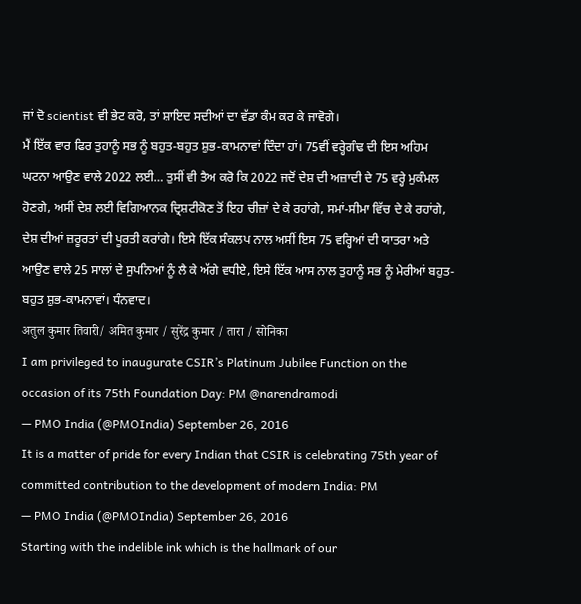ਜਾਂ ਦੋ scientist ਵੀ ਭੇਟ ਕਰੋ, ਤਾਂ ਸ਼ਾਇਦ ਸਦੀਆਂ ਦਾ ਵੱਡਾ ਕੰਮ ਕਰ ਕੇ ਜਾਵੋਗੇ।
ਮੈਂ ਇੱਕ ਵਾਰ ਫਿਰ ਤੁਹਾਨੂੰ ਸਭ ਨੂੰ ਬਹੁਤ-ਬਹੁਤ ਸ਼ੁਭ-ਕਾਮਨਾਵਾਂ ਦਿੰਦਾ ਹਾਂ। 75ਵੀਂ ਵਰ੍ਹੇਗੰਢ ਦੀ ਇਸ ਅਹਿਮ ਘਟਨਾ ਆਉਣ ਵਾਲੇ 2022 ਲਈ… ਤੁਸੀਂ ਵੀ ਤੈਅ ਕਰੋ ਕਿ 2022 ਜਦੋਂ ਦੇਸ਼ ਦੀ ਅਜ਼ਾਦੀ ਦੇ 75 ਵਰ੍ਹੇ ਮੁਕੰਮਲ ਹੋਣਗੇ, ਅਸੀਂ ਦੇਸ਼ ਲਈ ਵਿਗਿਆਨਕ ਦ੍ਰਿਸ਼ਟੀਕੋਣ ਤੋਂ ਇਹ ਚੀਜ਼ਾਂ ਦੇ ਕੇ ਰਹਾਂਗੇ, ਸਮਾਂ-ਸੀਮਾ ਵਿੱਚ ਦੇ ਕੇ ਰਹਾਂਗੇ, ਦੇਸ਼ ਦੀਆਂ ਜ਼ਰੂਰਤਾਂ ਦੀ ਪੂਰਤੀ ਕਰਾਂਗੇ। ਇਸੇ ਇੱਕ ਸੰਕਲਪ ਨਾਲ ਅਸੀਂ ਇਸ 75 ਵਰ੍ਹਿਆਂ ਦੀ ਯਾਤਰਾ ਅਤੇ ਆਉਣ ਵਾਲੇ 25 ਸਾਲਾਂ ਦੇ ਸੁਪਨਿਆਂ ਨੂੰ ਲੈ ਕੇ ਅੱਗੇ ਵਧੀਏ, ਇਸੇ ਇੱਕ ਆਸ ਨਾਲ ਤੁਹਾਨੂੰ ਸਭ ਨੂੰ ਮੇਰੀਆਂ ਬਹੁਤ-ਬਹੁਤ ਸ਼ੁਭ-ਕਾਮਨਾਵਾਂ। ਧੰਨਵਾਦ।
अतुल कुमार तिवारी/ अमित कुमार / सुरेंद्र कुमार / तारा / सोनिका
I am privileged to inaugurate CSIR’s Platinum Jubilee Function on the occasion of its 75th Foundation Day: PM @narendramodi
— PMO India (@PMOIndia) September 26, 2016
It is a matter of pride for every Indian that CSIR is celebrating 75th year of committed contribution to the development of modern India: PM
— PMO India (@PMOIndia) September 26, 2016
Starting with the indelible ink which is the hallmark of our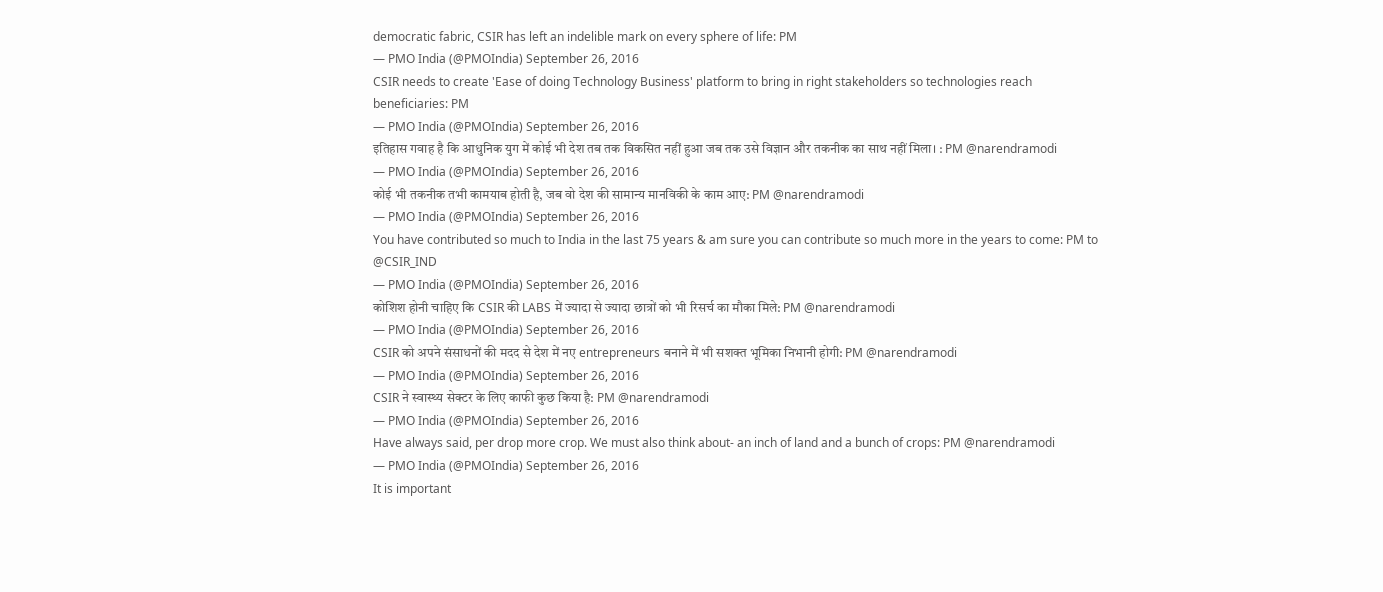democratic fabric, CSIR has left an indelible mark on every sphere of life: PM
— PMO India (@PMOIndia) September 26, 2016
CSIR needs to create 'Ease of doing Technology Business' platform to bring in right stakeholders so technologies reach beneficiaries: PM
— PMO India (@PMOIndia) September 26, 2016
इतिहास गवाह है कि आधुनिक युग में कोई भी देश तब तक विकसित नहीं हुआ जब तक उसे विज्ञान और तकनीक का साथ नहीं मिला। : PM @narendramodi
— PMO India (@PMOIndia) September 26, 2016
कोई भी तकनीक तभी कामयाब होती है, जब वो देश की सामान्य मानविकी के काम आए: PM @narendramodi
— PMO India (@PMOIndia) September 26, 2016
You have contributed so much to India in the last 75 years & am sure you can contribute so much more in the years to come: PM to @CSIR_IND
— PMO India (@PMOIndia) September 26, 2016
कोशिश होनी चाहिए कि CSIR की LABS में ज्यादा से ज्यादा छात्रों को भी रिसर्च का मौका मिले: PM @narendramodi
— PMO India (@PMOIndia) September 26, 2016
CSIR को अपने संसाधनों की मदद से देश में नए entrepreneurs बनाने में भी सशक्त भूमिका निभानी होगी: PM @narendramodi
— PMO India (@PMOIndia) September 26, 2016
CSIR ने स्वास्थ्य सेक्टर के लिए काफी कुछ किया है: PM @narendramodi
— PMO India (@PMOIndia) September 26, 2016
Have always said, per drop more crop. We must also think about- an inch of land and a bunch of crops: PM @narendramodi
— PMO India (@PMOIndia) September 26, 2016
It is important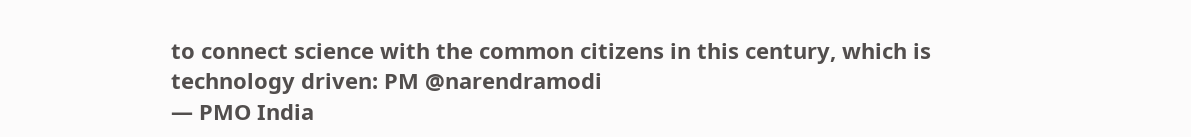to connect science with the common citizens in this century, which is technology driven: PM @narendramodi
— PMO India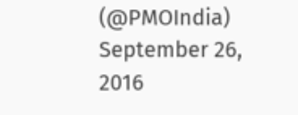(@PMOIndia) September 26, 2016